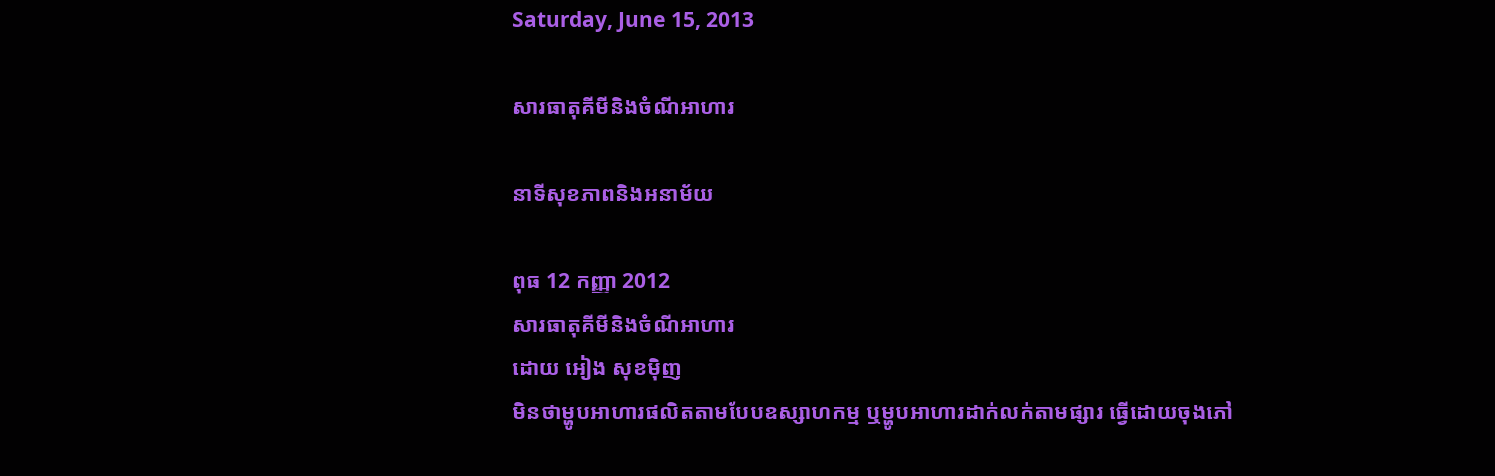Saturday, June 15, 2013

សារធាតុគីមីនិងចំណីអាហារ

នាទីសុខភាពនិងអនាម័យ

ពុធ 12 កញ្ញា 2012
សារធាតុគីមីនិងចំណីអាហារ
ដោយ អៀង សុខម៉ិញ
មិនថាម្ហូបអាហារផលិតតាមបែបឧស្សាហកម្ម ឬម្ហូបអាហារដាក់លក់តាមផ្សារ ធ្វើដោយចុងភៅ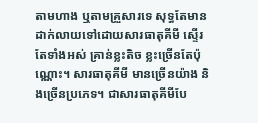តាមហាង ឬតាមគ្រួសារទេ សុទ្ធតែមានដាក់លាយទៅដោយសារធាតុគីមី ស្ទើរតែទាំងអស់ គ្រាន់ខ្លះតិច ខ្លះច្រើនតែប៉ុណ្ណោះ។ សារធាតុគីមី មានច្រើនយ៉ាង និងច្រើនប្រភេទ។ ជាសារធាតុគីមីបែ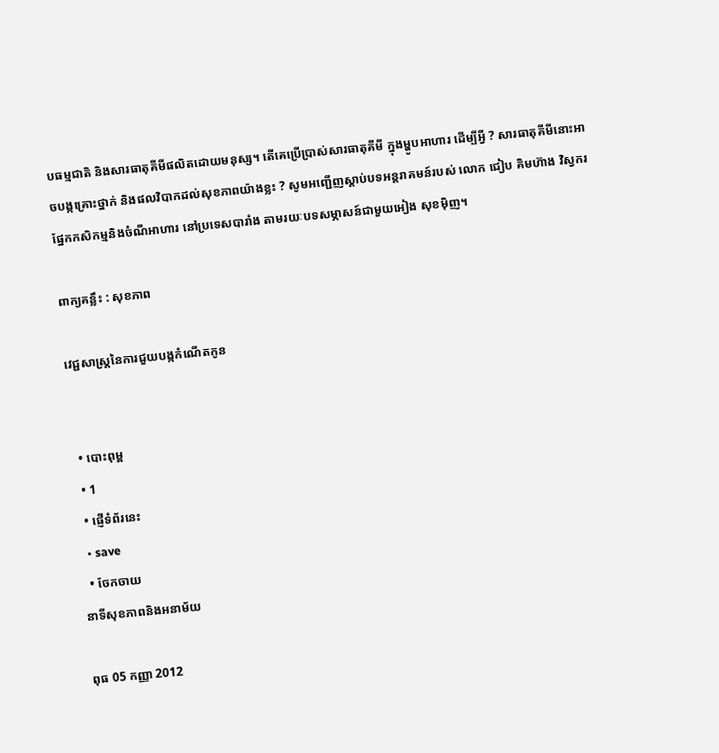បធម្មជាតិ និងសារធាតុគីមីផលិតដោយមនុស្ស។ តើគេប្រើប្រាស់សារធាតុគីមី ក្នុងម្ហូបអាហារ ដើម្បីអ្វី ? សារធាតុគីមីនោះអាចបង្កគ្រោះថ្នាក់ និងផលវិបាកដល់សុខភាពយ៉ាងខ្លះ ? សូមអញ្ជើញស្តាប់បទអន្តរាគមន៍របស់ លោក ជៀប គិមហ៊ាង វិស្វករផ្នែកកសិកម្មនិងចំណីអាហារ នៅប្រទេសបារាំង តាមរយៈបទសម្ភាសន៍ជាមួយអៀង សុខម៉ិញ។

ពាក្យគន្លឹះ : សុខភាព

វេជ្ជសាស្ត្រនៃការជួយបង្កកំណើតកូន


  • បោះពុម្ព
  • 1
  • ផ្ញើទំព័រនេះ
  • save
  • ចែកចាយ
នាទីសុខភាពនិងអនាម័យ

ពុធ 05 កញ្ញា 2012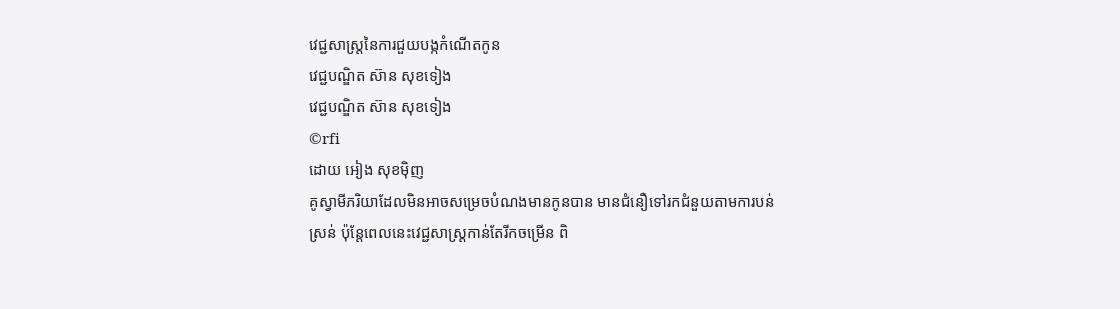វេជ្ជសាស្ត្រនៃការជួយបង្កកំណើតកូន
វេជ្ជបណ្ឌិត ស៊ាន សុខទៀង
វេជ្ជបណ្ឌិត ស៊ាន សុខទៀង
©rfi
ដោយ អៀង សុខម៉ិញ
គូស្វាមីភរិយាដែលមិនអាចសម្រេចបំណងមានកូនបាន មានជំនឿទៅរកជំនួយតាមការបន់ស្រន់ ប៉ុន្តែពេលនេះវេជ្ជសាស្ត្រកាន់តែរីកចម្រើន ពិ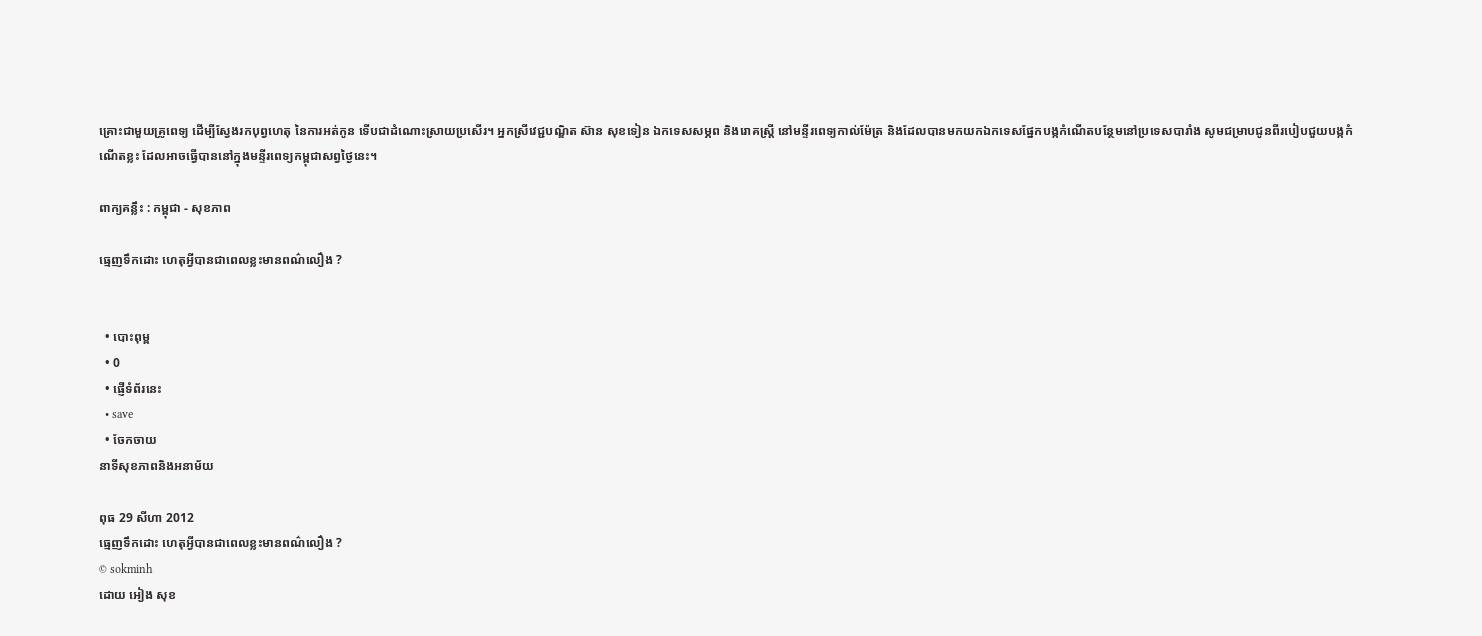គ្រោះជាមួយគ្រូពេទ្យ ដើម្បីស្វែងរកបុព្វហេតុ នៃការអត់កូន ទើបជាដំណោះស្រាយប្រសើរ។ អ្នកស្រីវេជ្ជបណ្ឌិត ស៊ាន សុខទៀន ឯកទេសសម្ភព និងរោគស្ត្រី នៅមន្ទីរពេទ្យកាល់ម៉ែត្រ និងដែលបានមកយកឯកទេសផ្នែកបង្កកំណើតបន្ថែមនៅប្រទេសបារាំង សូមជម្រាបជូនពីរបៀបជួយបង្កកំណើតខ្លះ ដែលអាចធ្វើបាននៅក្នុងមន្ទីរពេទ្យកម្ពុជាសព្វថ្ងៃនេះ។

ពាក្យគន្លឹះ : កម្ពុជា - សុខភាព

ធ្មេញទឹកដោះ ហេតុអ្វីបានជាពេលខ្លះមានពណ៌លឿង ?


  • បោះពុម្ព
  • 0
  • ផ្ញើទំព័រនេះ
  • save
  • ចែកចាយ
នាទីសុខភាពនិងអនាម័យ

ពុធ 29 សីហា 2012
ធ្មេញទឹកដោះ ហេតុអ្វីបានជាពេលខ្លះមានពណ៌លឿង ?
© sokminh
ដោយ អៀង សុខ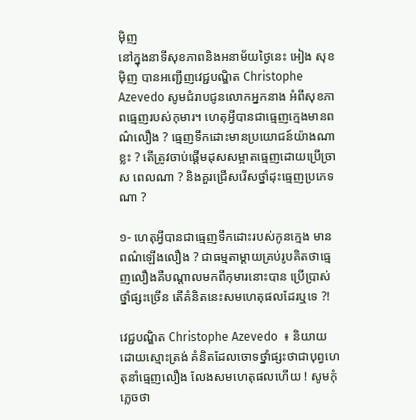ម៉ិញ
នៅក្នុងនាទីសុខភាពនិងអនាម័យថ្ងៃនេះ អៀង សុខម៉ិញ បានអញ្ជើញវេជ្ជបណ្ឌិត Christophe Azevedo សូមជំរាបជូនលោកអ្នកនាង អំពីសុខភាពធ្មេញរបស់កុមារ។ ហេតុអ្វីបានជាធ្មេញក្មេងមានពណ៌លឿង ? ធ្មេញទឹកដោះមានប្រយោជន៍យ៉ាងណាខ្លះ ? តើត្រូវចាប់ផ្តើមដុសសម្អាតធ្មេញដោយប្រើច្រាស ពេលណា ? និងគួរជ្រើសរើសថ្នាំដុះធ្មេញប្រភេទណា ?

១- ហេតុអ្វីបានជាធ្មេញទឹកដោះរបស់កូនក្មេង មានពណ៌ឡើងលឿង ? ជាធម្មតាម្តាយគ្រប់រូបគិតថាធ្មេញលឿងគឺបណ្តាលមកពីកុមារនោះបាន ប្រើប្រាស់ថ្នាំផ្សះច្រើន តើគំនិតនេះសមហេតុផលដែរឬទេ ?!

វេជ្ជបណ្ឌិត Christophe Azevedo  ៖ និយាយដោយស្មោះត្រង់ គំនិតដែលចោទថ្នាំផ្សះថាជាបុព្វហេតុនាំធ្មេញលឿង លែងសមហេតុផលហើយ ! សូមកុំភ្លេចថា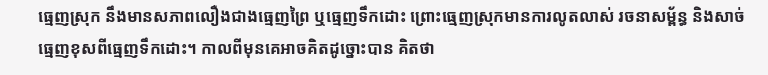ធ្មេញស្រុក នឹងមានសភាពលឿងជាងធ្មេញព្រៃ ឬធ្មេញទឹកដោះ ព្រោះធ្មេញស្រុកមានការលូតលាស់ រចនាសម្ព័ន្ធ និងសាច់ធ្មេញខុសពីធ្មេញទឹកដោះ។ កាលពីមុនគេអាចគិតដូច្នោះបាន គិតថា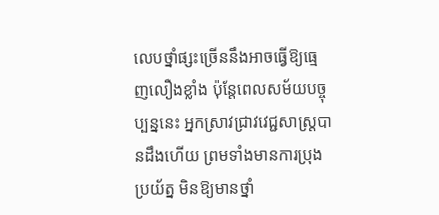លេបថ្នាំផ្សះច្រើននឹងអាចធ្វើឱ្យធ្មេញលឿងខ្លាំង ប៉ុន្តែពេលសម័យបច្ចុប្បន្ននេះ អ្នកស្រាវជ្រាវវេជ្ជសាស្ត្របានដឹងហើយ ព្រមទាំងមានការប្រុងប្រយ័ត្ន មិនឱ្យមានថ្នាំ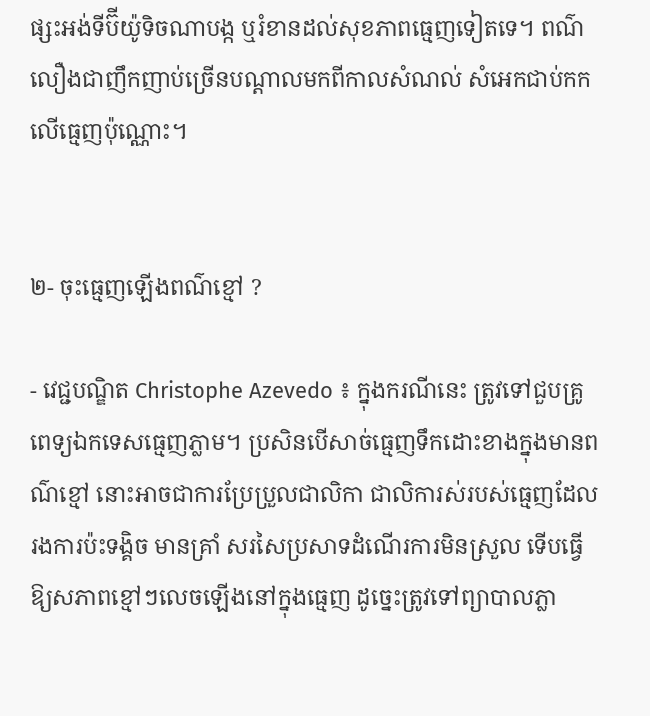ផ្សះអង់ទីប៊ីយ៉ូទិចណាបង្ក ឬរំខានដល់សុខភាពធ្មេញទៀតទេ។ ពណ៌លឿងជាញឹកញាប់ច្រើនបណ្តាលមកពីកាលសំណល់ សំអេកជាប់កកលើធ្មេញប៉ុណ្ណោះ។


២- ចុះធ្មេញឡើងពណ៌ខ្មៅ ?

- វេជ្ជបណ្ឌិត Christophe Azevedo ៖ ក្នុងករណីនេះ ត្រូវទៅជួបគ្រូពេទ្យឯកទេសធ្មេញភ្លាម។ ប្រសិនបើសាច់ធ្មេញទឹកដោះខាងក្នុងមានពណ៌ខ្មៅ នោះអាចជាការប្រែប្រួលជាលិកា ជាលិការស់របស់ធ្មេញដែលរងការប៉ះទង្គិច មានគ្រាំ សរសៃប្រសាទដំណើរការមិនស្រួល ទើបធ្វើឱ្យសភាពខ្មៅៗលេចឡើងនៅក្នុងធ្មេញ ដូច្នេះត្រូវទៅព្យាបាលភ្លា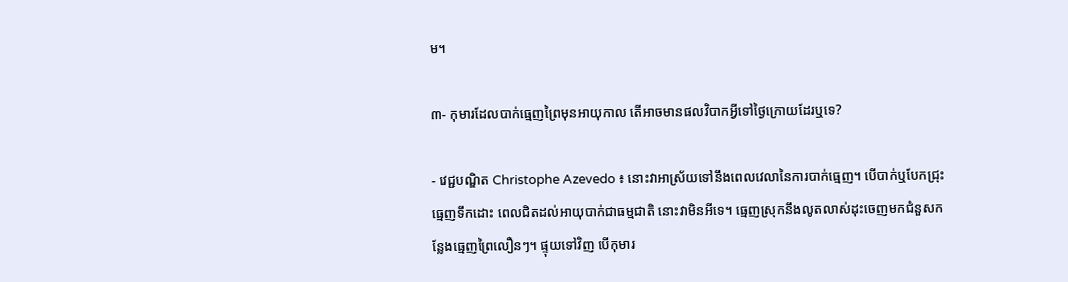ម។

៣- កុមារដែលបាក់ធ្មេញព្រៃមុនអាយុកាល តើអាចមានផលវិបាកអ្វីទៅថ្ងៃក្រោយដែរឬទេ?

- វេជ្ជបណ្ឌិត Christophe Azevedo ៖ នោះវាអាស្រ័យទៅនឹងពេលវេលានៃការបាក់ធ្មេញ។ បើបាក់ឬបែកជ្រុះធ្មេញទឹកដោះ ពេលជិតដល់អាយុបាក់ជាធម្មជាតិ នោះវាមិនអីទេ។ ធ្មេញស្រុកនឹងលូតលាស់ដុះចេញមកជំនួសកន្លែងធ្មេញព្រៃលឿនៗ។ ផ្ទុយទៅវិញ បើកុមារ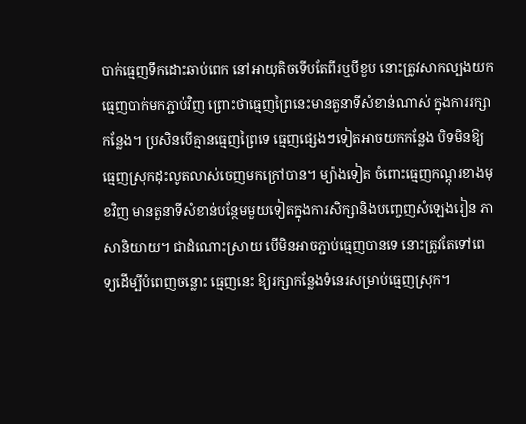បាក់ធ្មេញទឹកដោះឆាប់ពេក នៅអាយុតិចទើបតែពីរឬបីខួប នោះត្រូវសាកល្បងយកធ្មេញបាក់មកភ្ជាប់វិញ ព្រោះថាធ្មេញព្រៃនេះមានតួនាទីសំខាន់ណាស់ ក្នុងការរក្សាកន្លែង។ ប្រសិនបើគ្មានធ្មេញព្រៃទេ ធ្មេញផ្សេងៗទៀតអាចយកកន្លែង បិទមិនឱ្យធ្មេញសុ្រកដុះលូតលាស់ចេញមកក្រៅបាន។ ម្យ៉ាងទៀត ចំពោះធ្មេញកណ្តុរខាងមុខវិញ មានតួនាទីសំខាន់បន្ថែមមួយទៀតក្នុងការសិក្សានិងបញ្ចេញសំឡេងរៀន ភាសានិយាយ។ ជាដំណោះស្រាយ បើមិនអាចភ្ជាប់ធ្មេញបានទេ នោះត្រូវតែទៅពេទ្យដើម្បីបំពេញចន្លោះ ធ្មេញនេះ ឱ្យរក្សាកន្លែងទំនេរសម្រាប់ធ្មេញស្រុក។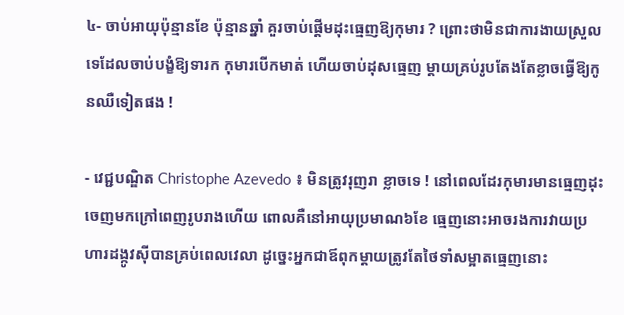៤- ចាប់អាយុប៉ុន្មានខែ ប៉ុន្មានឆ្នាំ គួរចាប់ផ្តើមដុះធ្មេញឱ្យកុមារ ? ព្រោះថាមិនជាការងាយស្រួលទេដែលចាប់បង្ខំឱ្យទារក កុមារបើកមាត់ ហើយចាប់ដុសធ្មេញ ម្តាយគ្រប់រូបតែងតែខ្លាចធ្វើឱ្យកូនឈឺទៀតផង !

- វេជ្ជបណ្ឌិត Christophe Azevedo ៖ មិនត្រូវរុញរា ខ្លាចទេ ! នៅពេលដែរកុមារមានធេ្មញដុះចេញមកក្រៅពេញរូបរាងហើយ ពោលគឺនៅអាយុប្រមាណ៦ខែ ធ្មេញនោះអាចរងការវាយប្រហារដង្កូវស៊ីបានគ្រប់ពេលវេលា ដូច្នេះអ្នកជាឪពុកម្តាយត្រូវតែថៃទាំសម្អាតធ្មេញនោះ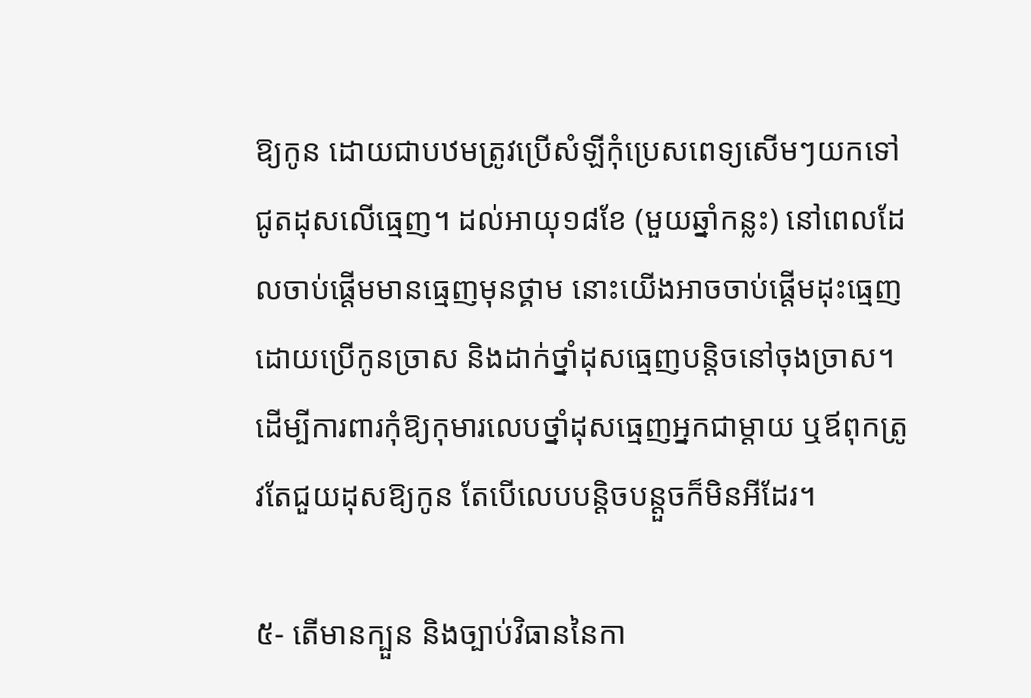ឱ្យកូន ដោយជាបឋមត្រូវប្រើសំឡីកុំប្រេសពេទ្យសើមៗយកទៅជូតដុសលើធ្មេញ។ ដល់អាយុ១៨ខែ (មួយឆ្នាំកន្លះ) នៅពេលដែលចាប់ផ្តើមមានធ្មេញមុនថ្គាម នោះយើងអាចចាប់ផ្តើមដុះធ្មេញដោយប្រើកូនច្រាស និងដាក់ថ្នាំដុសធ្មេញបន្តិចនៅចុងច្រាស។ ដើម្បីការពារកុំឱ្យកុមារលេបថ្នាំដុសធ្មេញអ្នកជាម្តាយ ឬឪពុកត្រូវតែជួយដុសឱ្យកូន តែបើលេបបន្តិចបន្តួចក៏មិនអីដែរ។

៥- តើមានក្បួន និងច្បាប់វិធាននៃកា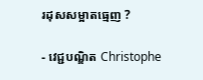រដុសសម្អាតធ្មេញ ?

- វេជ្ជបណ្ឌិត Christophe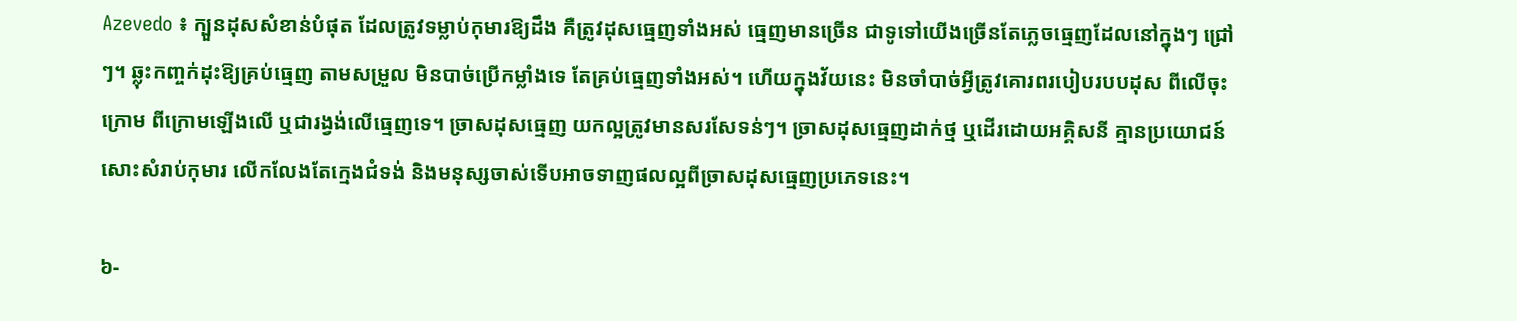Azevedo ៖ ក្បួនដុសសំខាន់បំផុត ដែលត្រូវទម្លាប់កុមារឱ្យដឹង គឺត្រូវដុសធ្មេញទាំងអស់ ធ្មេញមានច្រើន ជាទូទៅយើងច្រើនតែភ្លេចធ្មេញដែលនៅក្នុងៗ ជ្រៅៗ។ ឆ្លុះកញ្ចក់ដុះឱ្យគ្រប់ធ្មេញ តាមសម្រួល មិនបាច់ប្រើកម្លាំងទេ តែគ្រប់ធ្មេញទាំងអស់។ ហើយក្នុងវ័យនេះ មិនចាំបាច់អ្វីត្រូវគោរពរបៀបរបបដុស ពីលើចុះក្រោម ពីក្រោមឡើងលើ ឬជារង្វង់លើធ្មេញទេ។ ច្រាសដុសធ្មេញ យកល្អត្រូវមានសរសែទន់ៗ។ ច្រាសដុសធ្មេញដាក់ថ្ម ឬដើរដោយអគ្គិសនី គ្មានប្រយោជន៍សោះសំរាប់កុមារ លើកលែងតែក្មេងជំទង់ និងមនុស្សចាស់ទើបអាចទាញផលល្អពីច្រាសដុសធ្មេញប្រភេទនេះ។

៦-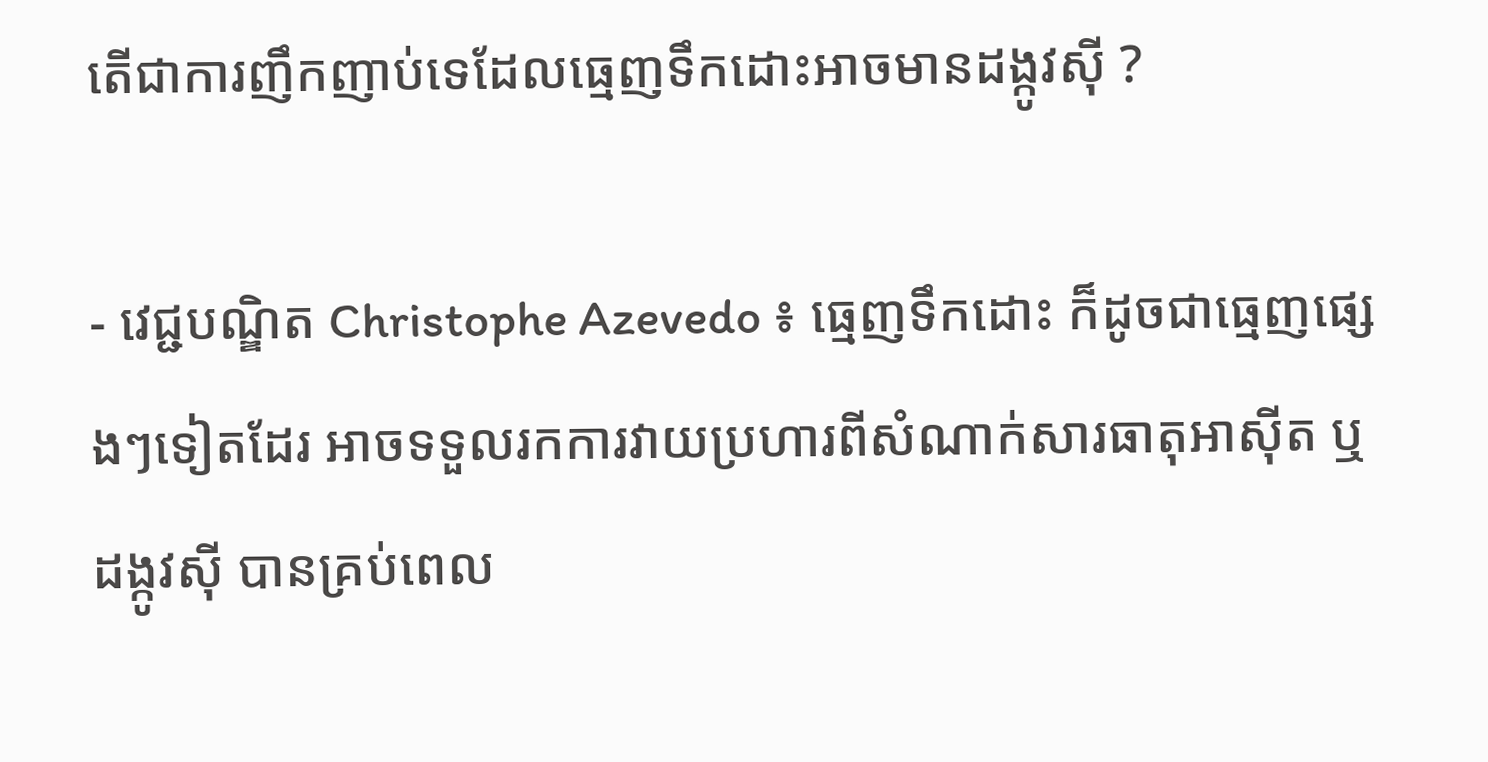តើជាការញឹកញាប់ទេដែលធ្មេញទឹកដោះអាចមានដង្កូវស៊ី ?

- វេជ្ជបណ្ឌិត Christophe Azevedo ៖ ធ្មេញទឹកដោះ ក៏ដូចជាធ្មេញផ្សេងៗទៀតដែរ អាចទទួលរកការវាយប្រហារពីសំណាក់សារធាតុអាស៊ីត ឬដង្កូវស៊ី បានគ្រប់ពេល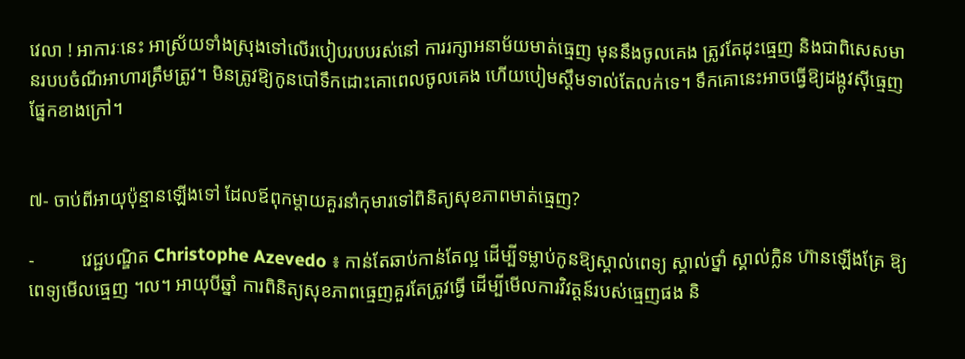វេលា ! អាការៈនេះ អាស្រ័យទាំងស្រុងទៅលើរបៀបរបបរស់នៅ ការរក្សាអនាម័យមាត់ធ្មេញ មុននឹងចូលគេង ត្រូវតែដុះធ្មេញ និងជាពិសេសមានរបបចំណីអាហារត្រឹមត្រូវ។ មិនត្រូវឱ្យកូនបៅទឹកដោះគោពេលចូលគេង ហើយបៀមស្តឹមទាល់តែលក់ទេ។ ទឹកគោនេះអាចធ្វើឱ្យដង្កូវស៊ីធ្មេញផ្នែកខាងក្រៅ។


៧- ចាប់ពីអាយុប៉ុន្មានឡើងទៅ ដែលឪពុកម្តាយគួរនាំកុមារទៅពិនិត្យសុខភាពមាត់ធ្មេញ?

-          វេជ្ជបណ្ឌិត Christophe Azevedo ៖ កាន់តែឆាប់កាន់តែល្អ ដើម្បីទម្លាប់កូនឱ្យស្គាល់ពេទ្យ ស្គាល់ថ្នាំ ស្គាល់ក្លិន ហ៊ានឡើងគ្រែ ឱ្យពេទ្យមើលធ្មេញ ។ល។ អាយុបីឆ្នាំ ការពិនិត្យសុខភាពធ្មេញគួរតែត្រូវធ្វើ ដើម្បីមើលការវិវត្តន៍របស់ធ្មេញផង និ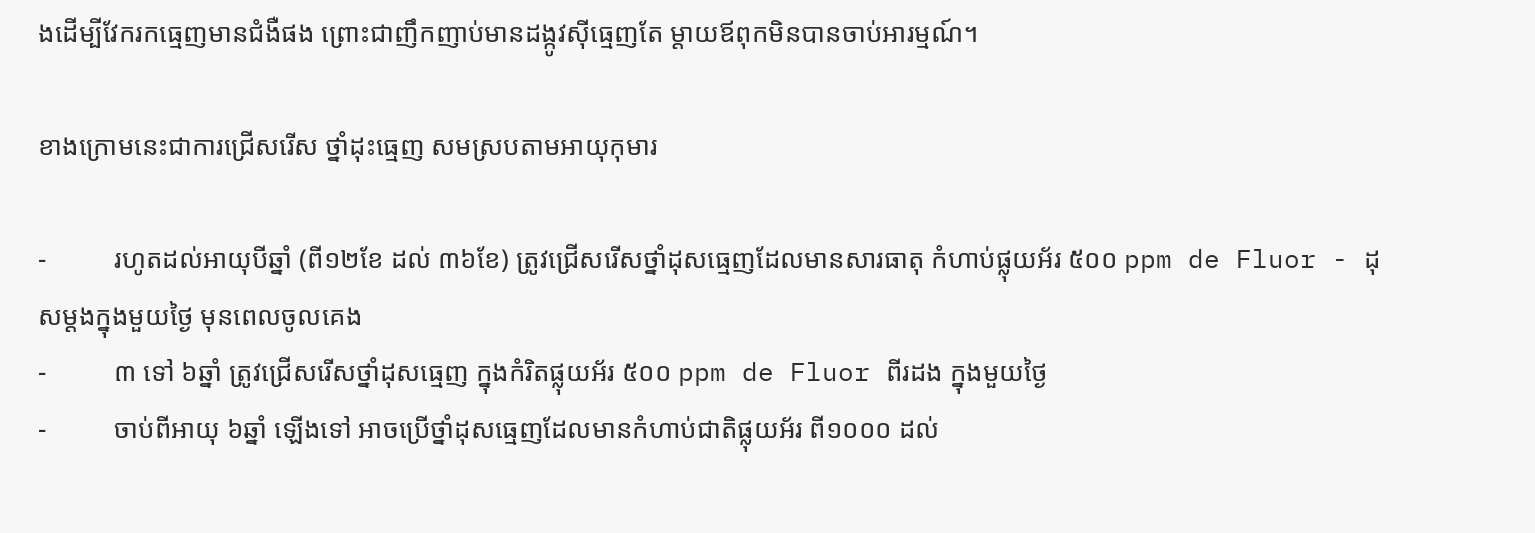ងដើម្បីវែករកធ្មេញមានជំងឺផង ព្រោះជាញឹកញាប់មានដង្កូវស៊ីធ្មេញតែ ម្តាយឪពុកមិនបានចាប់អារម្មណ៍។

ខាងក្រោមនេះជាការជ្រើសរើស ថ្នាំដុះធ្មេញ សមស្របតាមអាយុកុមារ

-          រហូតដល់អាយុបីឆ្នាំ (ពី១២ខែ ដល់ ៣៦ខែ) ត្រូវជ្រើសរើសថ្នាំដុសធ្មេញដែលមានសារធាតុ កំហាប់ផ្លុយអ័រ ៥០០ ppm de Fluor - ដុសម្តងក្នុងមួយថ្ងៃ មុនពេលចូលគេង
-          ៣ ទៅ ៦ឆ្នាំ ត្រូវជ្រើសរើសថ្នាំដុសធ្មេញ ក្នុងកំរិតផ្លុយអ័រ ៥០០ ppm de Fluor ពីរដង ក្នុងមួយថ្ងៃ
-          ចាប់ពីអាយុ ៦ឆ្នាំ ឡើងទៅ អាចប្រើថ្នាំដុសធ្មេញដែលមានកំហាប់ជាតិផ្លុយអ័រ ពី១០០០ ដល់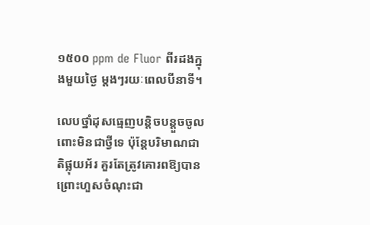១៥០០ ppm de Fluor ពីរដងក្នុងមួយថ្ងៃ ម្តងៗរយៈពេលបីនាទី។

លេបថ្នាំដុសធ្មេញបន្តិចបន្តួចចូលពោះមិនជាថ្វីទេ ប៉ុន្តែបរិមាណជាតិផ្លុយអ័រ គួរតែត្រូវគោរពឱ្យបាន ព្រោះហួសចំណុះជា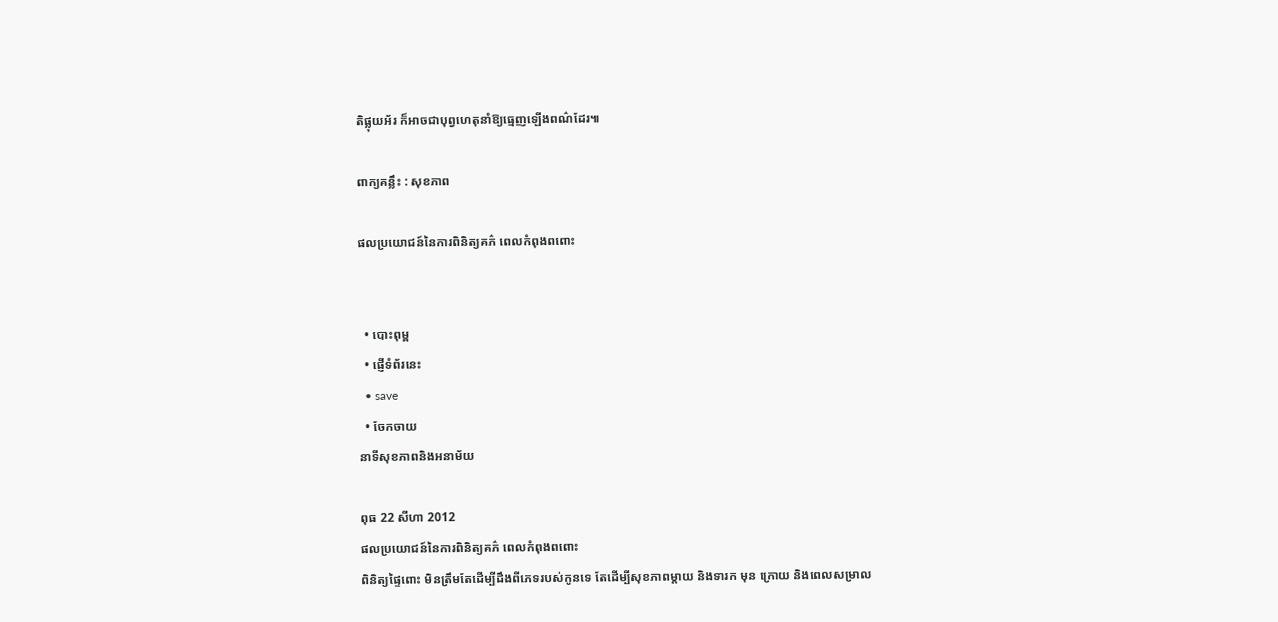តិផ្លុយអ័រ ក៏អាចជាបុព្វហេតុនាំឱ្យធ្មេញឡើងពណ៌ដែរ៕

ពាក្យគន្លឹះ : សុខភាព

ផលប្រយោជន៍នៃការពិនិត្យគភ៌ ពេលកំពុងពពោះ


  • បោះពុម្ព
  • ផ្ញើទំព័រនេះ
  • save
  • ចែកចាយ
នាទីសុខភាពនិងអនាម័យ

ពុធ 22 សីហា 2012
ផលប្រយោជន៍នៃការពិនិត្យគភ៌ ពេលកំពុងពពោះ
ពិនិត្យផ្ទៃពោះ មិនត្រឹមតែដើម្បីដឹងពីភេទរបស់កូនទេ តែដើម្បីសុខភាពម្តាយ និងទារក មុន ក្រោយ និងពេលសម្រាល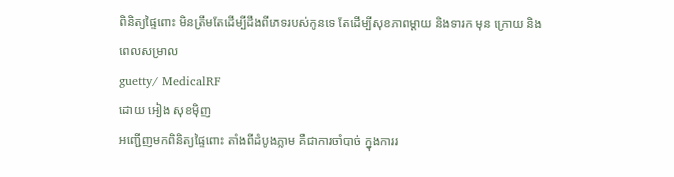ពិនិត្យផ្ទៃពោះ មិនត្រឹមតែដើម្បីដឹងពីភេទរបស់កូនទេ តែដើម្បីសុខភាពម្តាយ និងទារក មុន ក្រោយ និងពេលសម្រាល
guetty/ MedicalRF
ដោយ អៀង សុខម៉ិញ
អញ្ជើញមកពិនិត្យផ្ទៃពោះ តាំងពីដំបូងភ្លាម គឺជាការចាំបាច់ ក្នុងការរ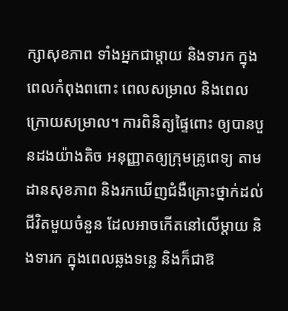ក្សាសុខភាព ទាំងអ្នកជាម្តាយ និងទារក ក្នុងពេលកំពុងពពោះ ពេលសម្រាល និងពេលក្រោយសម្រាល។ ការពិនិត្យផ្ទៃពោះ ឲ្យបានបួនដងយ៉ាងតិច អនុញ្ញាតឲ្យក្រុមគ្រូពេទ្យ តាមដានសុខភាព និងរកឃើញជំងឺគ្រោះថ្នាក់ដល់ជីវិតមួយចំនួន ដែលអាចកើតនៅលើម្តាយ និងទារក ក្នុងពេលឆ្លងទន្លេ និងក៏ជាឱ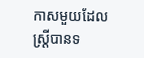កាសមួយដែលស្ត្រីបានទ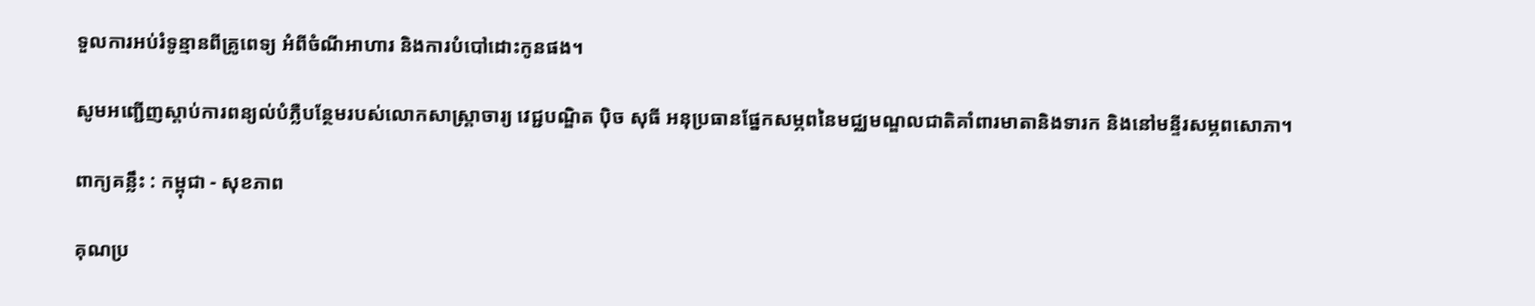ទួលការអប់រំទូន្មានពីគ្រូពេទ្យ អំពីចំណីអាហារ និងការបំបៅដោះកូនផង។

សូមអញ្ជើញស្តាប់ការពន្យល់បំភ្លឺបន្ថែមរបស់លោកសាស្ត្រាចារ្យ វេជ្ជបណ្ឌិត ប៉ិច សុធី អនុប្រធានផ្នែកសម្ភពនៃមជ្ឈមណ្ឌលជាតិគាំពារមាតានិងទារក និងនៅមន្ទីរសម្ភពសោភា។

ពាក្យគន្លឹះ : កម្ពុជា - សុខភាព

គុណប្រ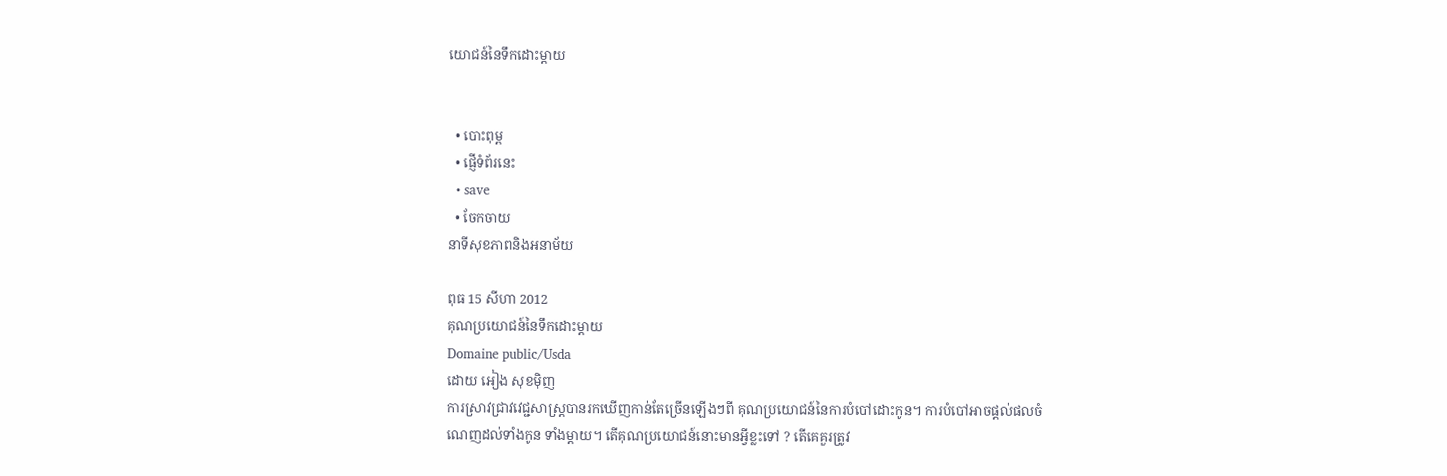យោជន៍នៃទឹកដោះម្តាយ


  • បោះពុម្ព
  • ផ្ញើទំព័រនេះ
  • save
  • ចែកចាយ
នាទីសុខភាពនិងអនាម័យ

ពុធ 15 សីហា 2012
គុណប្រយោជន៍នៃទឹកដោះម្តាយ
Domaine public/Usda
ដោយ អៀង សុខម៉ិញ
ការស្រាវជ្រាវវេជ្ជសាស្ត្របានរកឃើញកាន់តែច្រើនឡើងៗពី គុណប្រយោជន៍នៃការបំបៅដោះកូន។ ការបំបៅអាចផ្តល់ផលចំណេញដល់ទាំងកូន ទាំងម្តាយ។ តើគុណប្រយោជន៍នោះមានអ្វីខ្លះទៅ ? តើគេគួរត្រូវ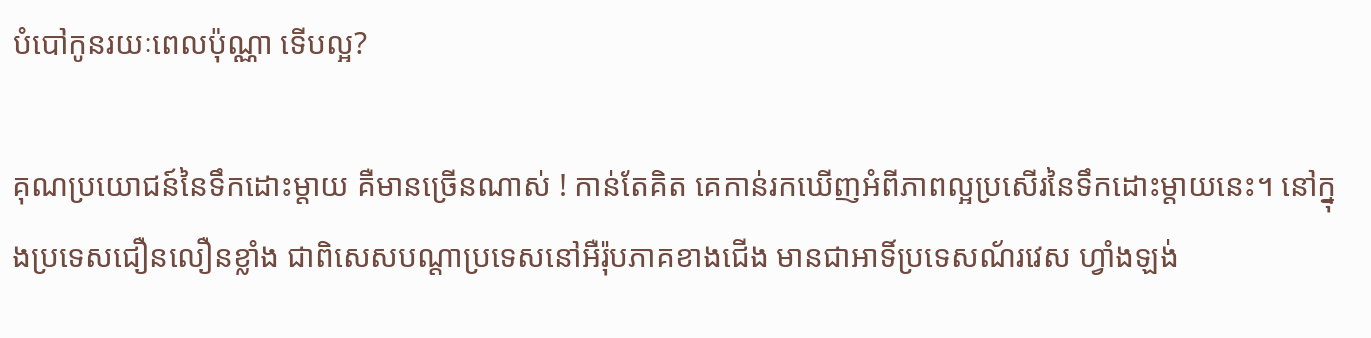បំបៅកូនរយៈពេលប៉ុណ្ណា ទើបល្អ?

គុណប្រយោជន៍នៃទឹកដោះម្តាយ គឺមានច្រើនណាស់ ! កាន់តែគិត គេកាន់រកឃើញអំពីភាពល្អប្រសើរនៃទឹកដោះម្តាយនេះ។ នៅក្នុងប្រទេសជឿនលឿនខ្លាំង ជាពិសេសបណ្តាប្រទេសនៅអឺរ៉ុបភាគខាងជើង មានជាអាទិ៍ប្រទេសណ័រវេស ហ្វាំងឡង់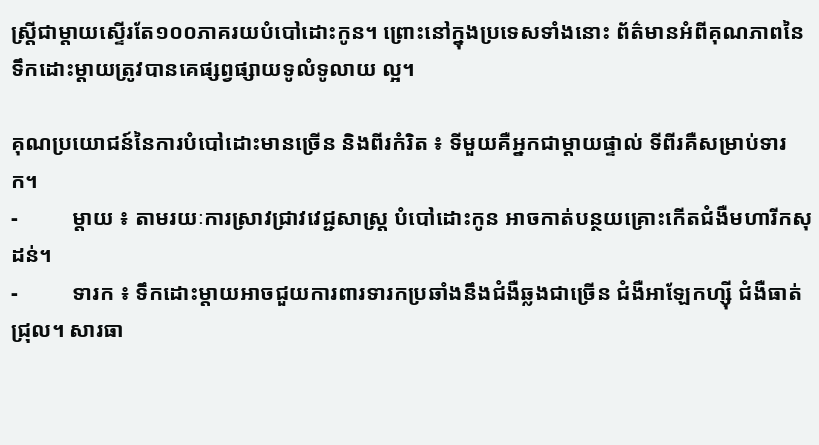ស្ត្រីជាម្តាយស្ទើរតែ១០០ភាគរយបំបៅដោះកូន។ ព្រោះនៅក្នុងប្រទេសទាំងនោះ ព័ត៌មានអំពីគុណភាពនៃទឹកដោះម្តាយត្រូវបានគេផ្សព្វផ្សាយទូលំទូលាយ ល្អ។

គុណប្រយោជន៍នៃការបំបៅដោះមានច្រើន និងពីរកំរិត ៖ ទីមួយគឺអ្នកជាម្តាយផ្ទាល់ ទីពីរគឺសម្រាប់ទារក។
-          ម្តាយ ៖ តាមរយៈការស្រាវជ្រាវវេជ្ជសាស្ត្រ បំបៅដោះកូន អាចកាត់បន្ថយគ្រោះកើតជំងឺមហារីកសុដន់។
-          ទារក ៖ ទឹកដោះម្តាយអាចជួយការពារទារកប្រឆាំងនឹងជំងឺឆ្លងជាច្រើន ជំងឺអាឡែកហ្ស៊ី ជំងឺធាត់ជ្រុល។ សារធា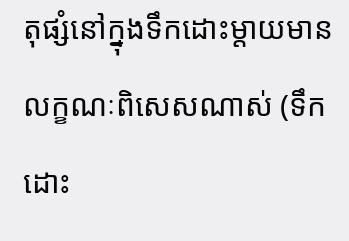តុផ្សំនៅក្នុងទឹកដោះម្តាយមានលក្ខណៈពិសេសណាស់ (ទឹកដោះ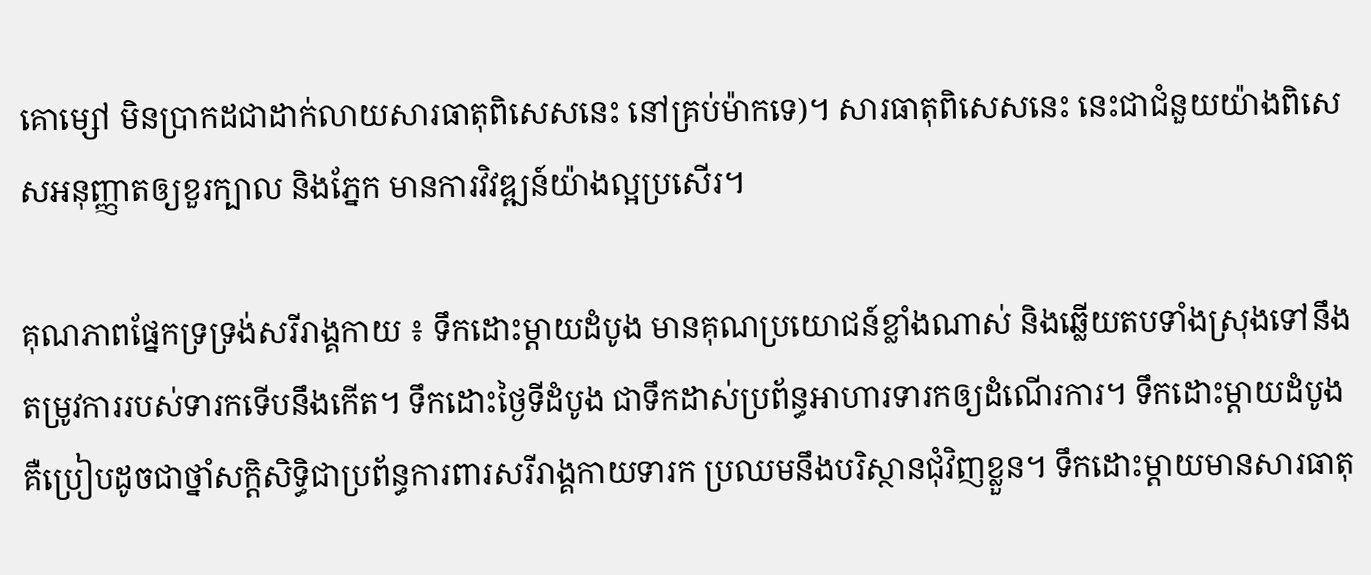គោម្សៅ មិនប្រាកដជាដាក់លាយសារធាតុពិសេសនេះ នៅគ្រប់ម៉ាកទេ)។ សារធាតុពិសេសនេះ នេះជាជំនួយយ៉ាងពិសេសអនុញ្ញាតឲ្យខួរក្បាល និងភ្នែក មានការវិវឌ្ឍន៍យ៉ាងល្អប្រសើរ។

គុណភាពផ្នែកទ្រទ្រង់សរីរាង្គកាយ ៖ ទឹកដោះម្តាយដំបូង មានគុណប្រយោជន៍ខ្លាំងណាស់ និងឆ្លើយតបទាំងស្រុងទៅនឹងតម្រូវការរបស់ទារកទើបនឹងកើត។ ទឹកដោះថ្ងៃទីដំបូង ជាទឹកដាស់ប្រព័ន្ធអាហារទារកឲ្យដំណើរការ។ ទឹកដោះម្តាយដំបូង គឺប្រៀបដូចជាថ្នាំសក្តិសិទ្ធិជាប្រព័ន្ធការពារសរីរាង្គកាយទារក ប្រឈមនឹងបរិស្ថានជុំវិញខ្លួន។ ទឹកដោះម្តាយមានសារធាតុ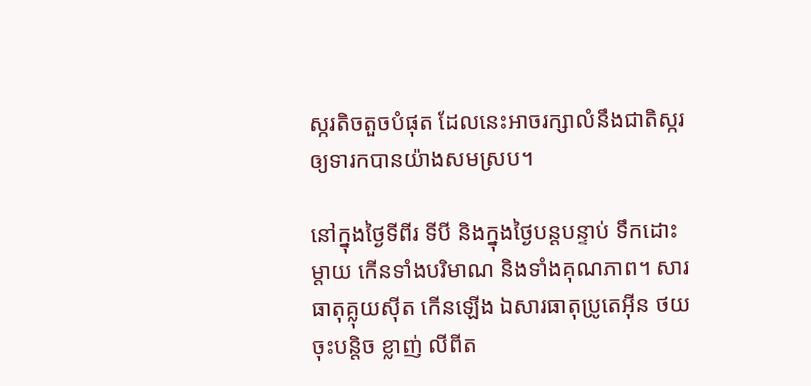ស្ករតិចតួចបំផុត ដែលនេះអាចរក្សាលំនឹងជាតិស្ករឲ្យទារកបានយ៉ាងសមស្រប។

នៅក្នុងថ្ងៃទីពីរ ទីបី និងក្នុងថ្ងៃបន្តបន្ទាប់ ទឹកដោះម្តាយ កើនទាំងបរិមាណ និងទាំងគុណភាព។ សារធាតុគ្លុយស៊ីត កើនឡើង ឯសារធាតុប្រូតេអ៊ីន ថយចុះបន្តិច ខ្លាញ់ លីពីត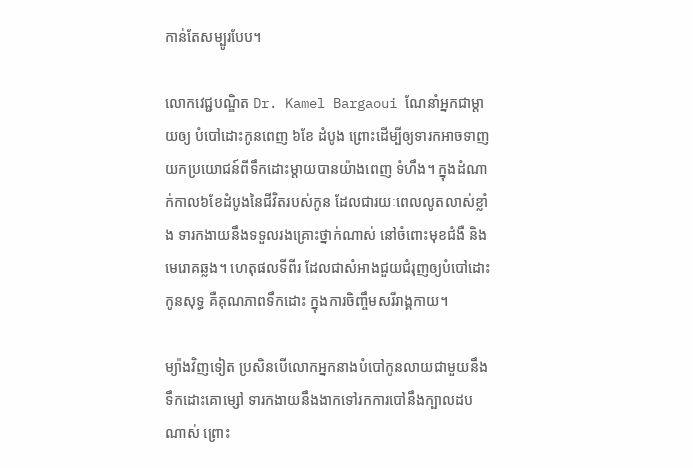កាន់តែសម្បូរបែប។

លោកវេជ្ជបណ្ឌិត Dr. Kamel Bargaoui ណែនាំអ្នកជាម្តាយឲ្យ បំបៅដោះកូនពេញ ៦ខែ ដំបូង ព្រោះដើម្បីឲ្យទារកអាចទាញយកប្រយោជន៍ពីទឹកដោះម្តាយបានយ៉ាងពេញ ទំហឹង។ ក្នុងដំណាក់កាល៦ខែដំបូងនៃជីវិតរបស់កូន ដែលជារយៈពេលលូតលាស់ខ្លាំង ទារកងាយនឹងទទួលរងគ្រោះថ្នាក់ណាស់ នៅចំពោះមុខជំងឺ និងមេរោគឆ្លង។ ហេតុផលទីពីរ ដែលជាសំអាងជួយជំរុញឲ្យបំបៅដោះកូនសុទ្ធ គឺគុណភាពទឹកដោះ ក្នុងការចិញ្ចឹមសរីរាង្គកាយ។

ម្យ៉ាងវិញទៀត ប្រសិនបើលោកអ្នកនាងបំបៅកូនលាយជាមួយនឹងទឹកដោះគោម្សៅ ទារកងាយនឹងងាកទៅរកការបៅនឹងក្បាលដបណាស់ ព្រោះ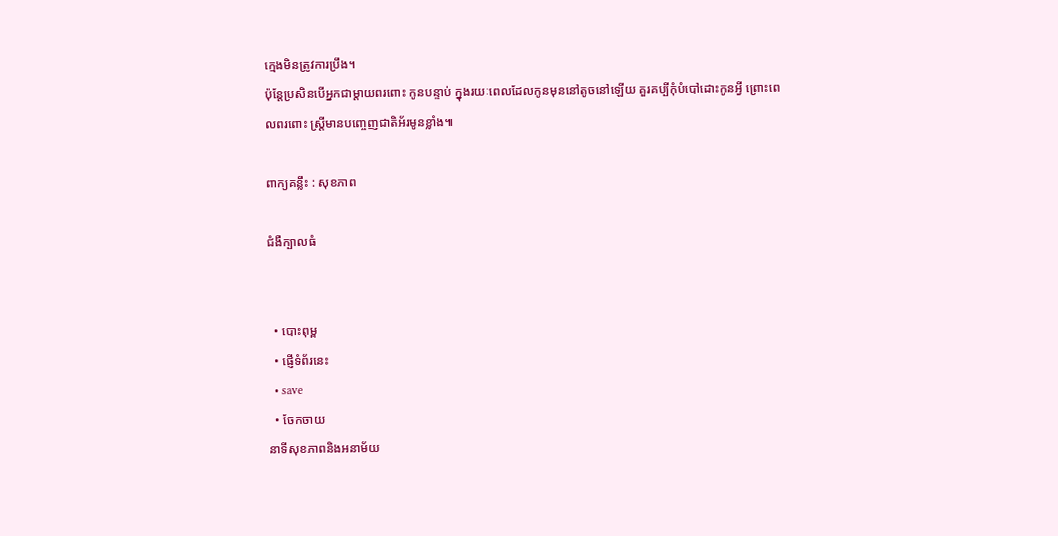ក្មេងមិនត្រូវការប្រឹង។
ប៉ុន្តែប្រសិនបើអ្នកជាម្តាយពរពោះ កូនបន្ទាប់ ក្នុងរយៈពេលដែលកូនមុននៅតូចនៅឡើយ គួរគប្បីកុំបំបៅដោះកូនអ្វី ព្រោះពេលពរពោះ ស្ត្រីមានបញ្ចេញជាតិអ័រមូនខ្លាំង៕

ពាក្យគន្លឹះ : សុខភាព

ជំងឺក្បាលធំ


  • បោះពុម្ព
  • ផ្ញើទំព័រនេះ
  • save
  • ចែកចាយ
នាទីសុខភាពនិងអនាម័យ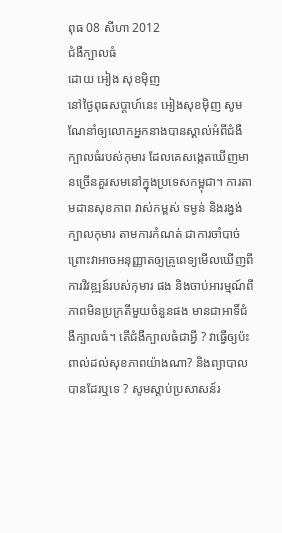ពុធ 08 សីហា 2012
ជំងឺក្បាលធំ
ដោយ អៀង សុខម៉ិញ
នៅថ្ងៃពុធសប្តាហ៍នេះ អៀងសុខម៉ិញ សូមណែនាំឲ្យលោកអ្នកនាងបានស្គាល់អំពីជំងឺក្បាលធំរបស់កុមារ ដែលគេសង្កេតឃើញមានច្រើនគួរសមនៅក្នុងប្រទេសកម្ពុជា។ ការតាមដានសុខភាព វាស់កម្ពស់ ទម្ងន់ និងរង្វង់ក្បាលកុមារ តាមការកំណត់ ជាការចាំបាច់ ព្រោះវាអាចអនុញ្ញាតឲ្យគ្រូពេទ្យមើលឃើញពីការវិវឌ្ឍន៍របស់កុមារ ផង និងចាប់អារម្មណ៍ពីភាពមិនប្រក្រតីមួយចំនួនផង មានជាអាទិ៍ជំងឺក្បាលធំ។ តើជំងឺក្បាលធំជាអ្វី ? វាធ្វើឲ្យប៉ះពាល់ដល់សុខភាពយ៉ាងណា? និងព្យាបាលបានដែរឬទេ ? សូមស្តាប់ប្រសាសន៍រ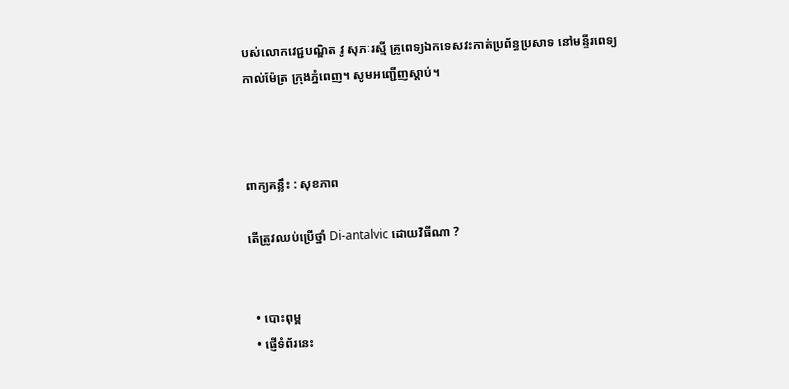បស់លោកវេជ្ជបណ្ឌិត វូ សុភៈរស្មី គ្រូពេទ្យឯកទេសវះកាត់ប្រព័ន្ធប្រសាទ នៅមន្ទីរពេទ្យកាល់ម៉ែត្រ ក្រុងភ្នំពេញ។ សូមអញ្ជើញស្តាប់។



ពាក្យគន្លឹះ : សុខភាព

តើត្រូវឈប់ប្រើថ្នាំ Di-antalvic ដោយវិធីណា ?


  • បោះពុម្ព
  • ផ្ញើទំព័រនេះ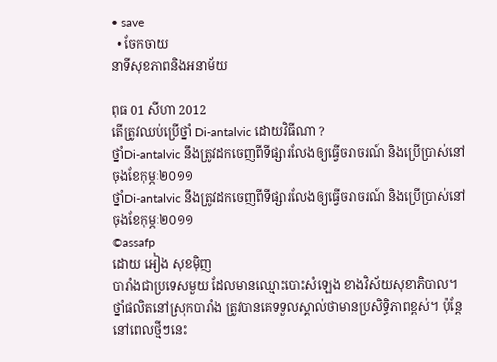• save
  • ចែកចាយ
នាទីសុខភាពនិងអនាម័យ

ពុធ 01 សីហា 2012
តើត្រូវឈប់ប្រើថ្នាំ Di-antalvic ដោយវិធីណា ?
ថ្នាំDi-antalvic នឹងត្រូវដកចេញពីទីផ្សារលែងឲ្យធ្វើចរាចរណ៍ និងប្រើប្រាស់នៅចុងខែកុម្ភៈ២០១១
ថ្នាំDi-antalvic នឹងត្រូវដកចេញពីទីផ្សារលែងឲ្យធ្វើចរាចរណ៍ និងប្រើប្រាស់នៅចុងខែកុម្ភៈ២០១១
©assafp
ដោយ អៀង សុខម៉ិញ
បារាំងជាប្រទេសមួយ ដែលមានឈ្មោះបោះសំឡេង ខាងវិស័យសុខាភិបាល។ ថ្នាំផលិតនៅស្រុកបារាំង ត្រូវបានគេទទួលស្គាល់ថាមានប្រសិទ្ធិភាពខ្ពស់។ ប៉ុន្តែនៅពេលថ្មីៗនេះ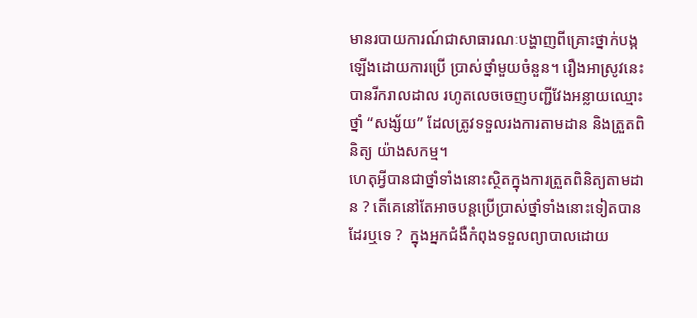មានរបាយការណ៍ជាសាធារណៈបង្ហាញពីគ្រោះថ្នាក់បង្កឡើងដោយការប្រើ ប្រាស់ថ្នាំមួយចំនួន។ រឿងអាស្រូវនេះ បានរីករាលដាល រហូតលេចចេញបញ្ជីវែងអន្លាយឈ្មោះថ្នាំ “សង្ស័យ” ដែលត្រូវទទួលរងការតាមដាន និងត្រួតពិនិត្យ យ៉ាងសកម្ម។
ហេតុអ្វីបានជាថ្នាំទាំងនោះស្ថិតក្នុងការត្រួតពិនិត្យតាមដាន ? តើគេនៅតែអាចបន្តប្រើប្រាស់ថ្នាំទាំងនោះទៀតបានដែរឬទេ ?  ក្នុងអ្នកជំងឺកំពុងទទួលព្យាបាលដោយ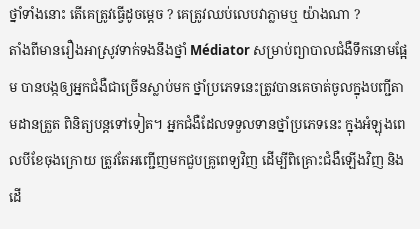ថ្នាំទាំងនោះ តើគេត្រូវធ្វើដូចម្តេច ? គេត្រូវឈប់លេបវាភ្លាមឬ យ៉ាងណា ?
តាំងពីមានរឿងអាស្រូវទាក់ទងនឹងថ្នាំ Médiator សម្រាប់ព្យាបាលជំងឺទឹកនោមផ្អែម បានបង្កឲ្យអ្នកជំងឺជាច្រើនស្លាប់មក ថ្នាំប្រភេទនេះត្រូវបានគេចាត់ចូលក្នុងបញ្ជីតាមដានត្រួត ពិនិត្យបន្តទៅទៀត។ អ្នកជំងឺដែលទទួលទានថ្នាំប្រភេទនេះ ក្នុងអំឡុងពេលបីខែចុងក្រោយ ត្រូវតែអញ្ជើញមកជួបគ្រូពេទ្យវិញ ដើម្បីពិគ្រោះជំងឺឡើងវិញ និងដើ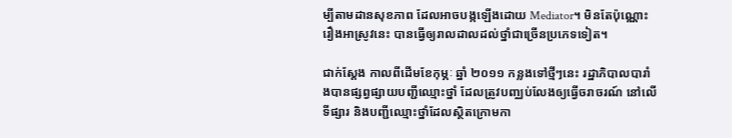ម្បីតាមដានសុខភាព ដែលអាចបង្កឡើងដោយ Mediator។ មិនតែប៉ុណ្ណោះ រឿងអាស្រូវនេះ បានធ្វើឲ្យរាលដាលដល់ថ្នាំជាច្រើនប្រភេទទៀត។

ជាក់ស្តែង កាលពីដើមខែកុម្ភៈ ឆ្នាំ ២០១១ កន្លងទៅថ្មីៗនេះ រដ្ឋាភិបាលបារាំងបានផ្សព្វផ្សាយបញ្ជីឈ្មោះថ្នាំ ដែលត្រូវបញ្ឈប់លែងឲ្យធ្វើចរាចរណ៍ នៅលើទីផ្សារ និងបញ្ជីឈ្មោះថ្នាំដែលស្ថិតក្រោមកា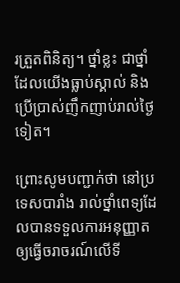រត្រួតពិនិត្យ។ ថ្នាំខ្លះ ជាថ្នាំដែលយើងធ្លាប់ស្គាល់ និងប្រើប្រាស់ញឹកញាប់រាល់ថ្ងៃទៀត។

ព្រោះសូមបញ្ជាក់ថា នៅប្រទេសបារាំង រាល់ថ្នាំពេទ្យដែលបានទទួលការអនុញ្ញាតឲ្យធ្វើចរាចរណ៍លើទី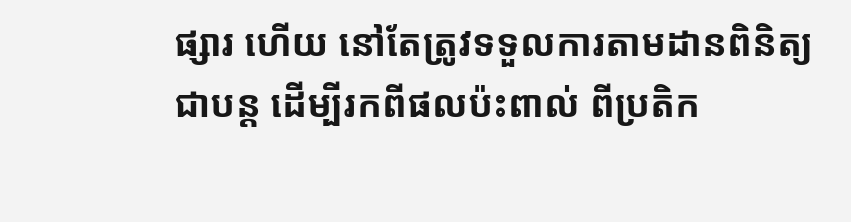ផ្សារ ហើយ នៅតែត្រូវទទួលការតាមដានពិនិត្យជាបន្ត ដើម្បីរកពីផលប៉ះពាល់ ពីប្រតិក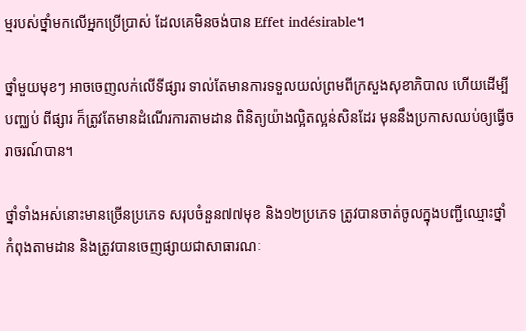ម្មរបស់ថ្នាំមកលើអ្នកប្រើប្រាស់ ដែលគេមិនចង់បាន Effet indésirable។

ថ្នាំមួយមុខៗ អាចចេញលក់លើទីផ្សារ ទាល់តែមានការទទួលយល់ព្រមពីក្រសួងសុខាភិបាល ហើយដើម្បីបញ្ឈប់ ពីផ្សារ ក៏ត្រូវតែមានដំណើរការតាមដាន ពិនិត្យយ៉ាងល្អិតល្អន់សិនដែរ មុននឹងប្រកាសឈប់ឲ្យធ្វើចរាចរណ៍បាន។

ថ្នាំទាំងអស់នោះមានច្រើនប្រភេទ សរុបចំនួន៧៧មុខ និង១២ប្រភេទ ត្រូវបានចាត់ចូលក្នុងបញ្ជីឈ្មោះថ្នាំកំពុងតាមដាន និងត្រូវបានចេញផ្សាយជាសាធារណៈ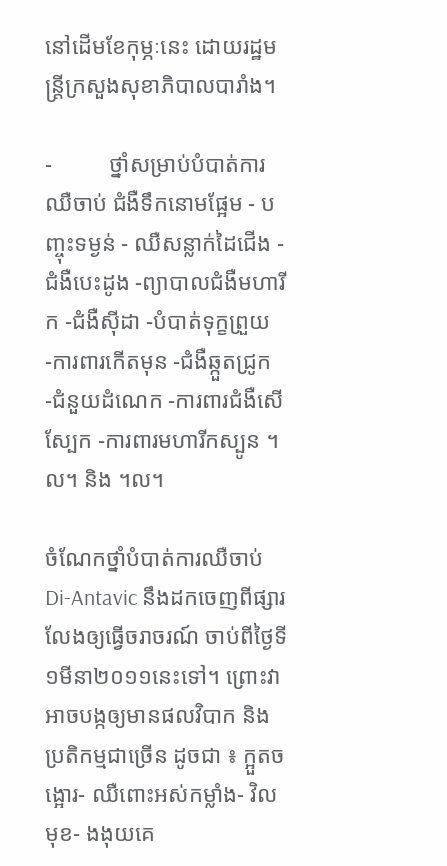នៅដើមខែកុម្ភៈនេះ ដោយរដ្ឋមន្ត្រីក្រសួងសុខាភិបាលបារាំង។

-          ថ្នាំសម្រាប់បំបាត់ការឈឺចាប់ ជំងឺទឹកនោមផ្អែម - បញ្ចុះទម្ងន់ - ឈឺសន្លាក់ដៃជើង - ជំងឺបេះដូង -ព្យាបាលជំងឺមហារីក -ជំងឺស៊ីដា -បំបាត់ទុក្ខព្រួយ -ការពារកើតមុន -ជំងឺឆ្កួតជ្រូក -ជំនួយដំណេក -ការពារជំងឺសើស្បែក -ការពារមហារីកស្បូន ។ល។ និង ។ល។

ចំណែកថ្នាំបំបាត់ការឈឺចាប់ Di-Antavic នឹងដកចេញពីផ្សារ លែងឲ្យធ្វើចរាចរណ៍ ចាប់ពីថ្ងៃទី១មីនា២០១១នេះទៅ។ ព្រោះវាអាចបង្កឲ្យមានផលវិបាក និងប្រតិកម្មជាច្រើន ដូចជា ៖ ក្អួតចង្អោរ- ឈឺពោះអស់កម្លាំង- វិលមុខ- ងងុយគេ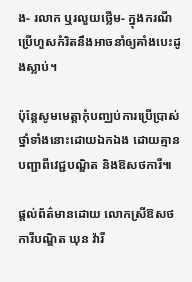ង- រលាក ឬរលួយថ្លើម- ក្នុងករណីប្រើហួសកំរិតនឹងអាចនាំឲ្យគាំងបេះដូងស្លាប់។

ប៉ុន្តែសូមមេត្តាកុំបញ្ឈប់ការប្រើប្រាស់ថ្នាំទាំងនោះដោយឯកឯង ដោយគ្មានបញ្ជាពីវេជ្ជបណ្ឌិត និងឱសថការី៕

ផ្តល់ព័ត៌មានដោយ លោកស្រីឱសថការីបណ្ឌិត ឃុន វ៉ារី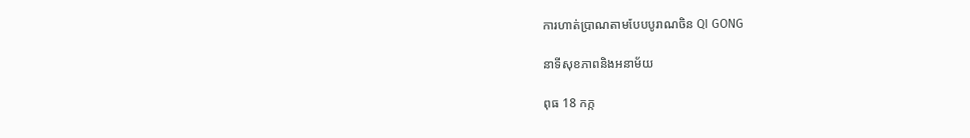ការហាត់ប្រាណតាមបែបបូរាណចិន QI GONG

នាទីសុខភាពនិងអនាម័យ

ពុធ 18 កក្ក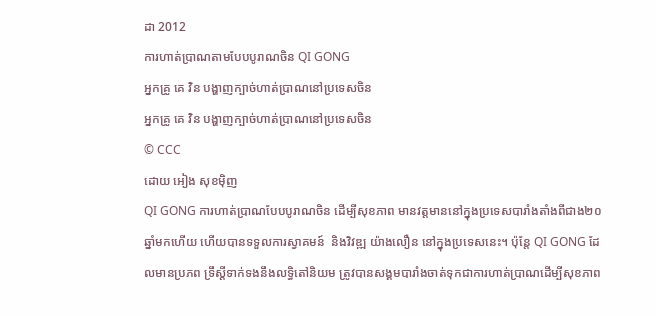ដា 2012
ការហាត់ប្រាណតាមបែបបូរាណចិន QI GONG
អ្នកគ្រូ គេ វិន បង្ហាញក្បាច់ហាត់ប្រាណនៅប្រទេសចិន
អ្នកគ្រូ គេ វិន បង្ហាញក្បាច់ហាត់ប្រាណនៅប្រទេសចិន
© CCC
ដោយ អៀង សុខម៉ិញ
QI GONG ការហាត់ប្រាណបែបបូរាណចិន ដើម្បីសុខភាព មានវត្តមាននៅក្នុងប្រទេសបារាំងតាំងពីជាង២០ឆ្នាំមកហើយ ហើយបានទទួលការស្វាគមន៍  និងវិវឌ្ឍ យ៉ាងលឿន នៅក្នុងប្រទេសនេះ។ ប៉ុន្តែ QI GONG ដែលមានប្រភព ទ្រឹស្តីទាក់ទងនឹងលទ្ធិតៅនិយម ត្រូវបានសង្គមបារាំងចាត់ទុកជាការហាត់ប្រាណដើម្បីសុខភាព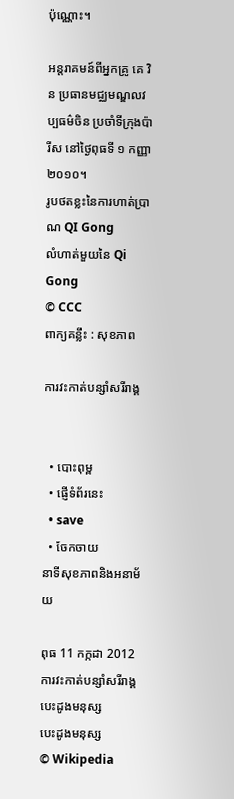ប៉ុណ្ណោះ។

អន្តរាគមន៍ពីអ្នកគ្រូ គេ វិន ប្រធានមជ្ឈមណ្ឌលវប្បធម៌ចិន ប្រចាំទីក្រុងប៉ារីស នៅថ្ងៃពុធទី ១ កញ្ញា ២០១០។
រូបថតខ្លះនៃការហាត់ប្រាណ QI Gong
លំហាត់មួយនៃ Qi Gong
© CCC
ពាក្យគន្លឹះ : សុខភាព

ការវះកាត់បន្សាំសរីរាង្គ


  • បោះពុម្ព
  • ផ្ញើទំព័រនេះ
  • save
  • ចែកចាយ
នាទីសុខភាពនិងអនាម័យ

ពុធ 11 កក្កដា 2012
ការវះកាត់បន្សាំសរីរាង្គ
បេះដូងមនុស្ស
បេះដូងមនុស្ស
© Wikipedia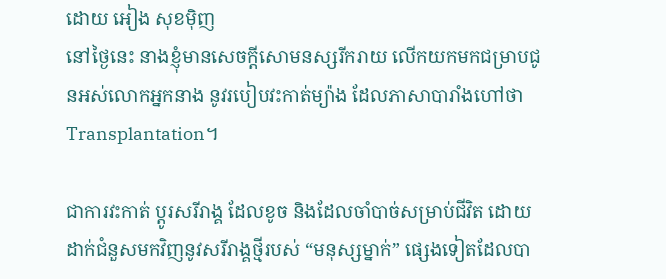ដោយ អៀង សុខម៉ិញ
នៅថ្ងៃនេះ នាងខ្ញុំមានសេចក្តីសោមនស្សរីករាយ លើកយកមកជម្រាបជូនអស់លោកអ្នកនាង នូវរបៀបវះកាត់ម្យ៉ាង ដែលភាសាបារាំងហៅថា Transplantation។

ជាការវះកាត់ ប្តូរសរីរាង្គ ដែលខូច និងដែលចាំបាច់សម្រាប់ជីវិត ដោយដាក់ជំនួសមកវិញនូវសរីរាង្គថ្មីរបស់ “មនុស្សម្នាក់” ផ្សេងទៀតដែលបា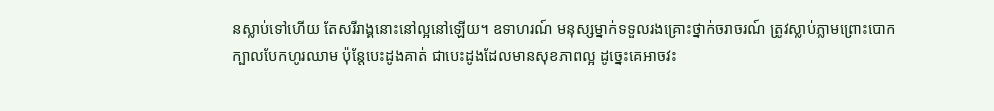នស្លាប់ទៅហើយ តែសរីរាង្គនោះនៅល្អនៅឡើយ។ ឧទាហរណ៍ មនុស្សម្នាក់ទទួលរងគ្រោះថ្នាក់ចរាចរណ៍ ត្រូវស្លាប់ភ្លាមព្រោះបោកក្បាលបែកហូរឈាម ប៉ុន្តែបេះដូងគាត់ ជាបេះដូងដែលមានសុខភាពល្អ ដូច្នេះគេអាចវះ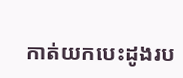កាត់យកបេះដូងរប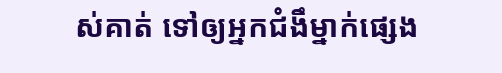ស់គាត់ ទៅឲ្យអ្នកជំងឹម្នាក់ផ្សេង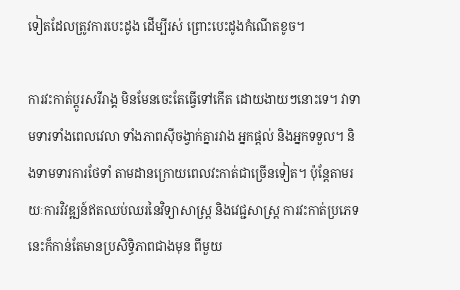ទៀតដែលត្រូវការបេះដូង ដើម្បីរស់ ព្រោះបេះដូងកំណើតខូច។

ការវះកាត់ប្តូរសរីរាង្គ មិនមែនចេះតែធ្វើទៅកើត ដោយងាយៗនោះទេ។ វាទាមទារទាំងពេលវេលា ទាំងភាពស៊ីចង្វាក់គ្នារវាង អ្នកផ្តល់ និងអ្នកទទួល។ និងទាមទារការថែទាំ តាមដានក្រោយពេលវះកាត់ជាច្រើនទៀត។ ប៉ុន្តែតាមរយៈការវិវឌ្ឍន៍ឥតឈប់ឈរនៃវិទ្យាសាស្ត្រ និងវេជ្ជសាស្ត្រ ការវះកាត់ប្រភេទនេះក៏កាន់តែមានប្រសិទ្ធិភាពជាងមុន ពីមួយ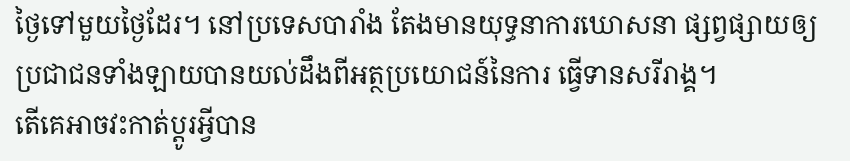ថ្ងៃទៅមួយថ្ងៃដែរ។ នៅប្រទេសបារាំង តែងមានយុទ្ធនាការឃោសនា ផ្សព្វផ្សាយឲ្យប្រជាជនទាំងឡាយបានយល់ដឹងពីអត្ថប្រយោជន៍នៃការ ធ្វើទានសរីរាង្គ។
តើគេអាចវះកាត់ប្តូរអ្វីបាន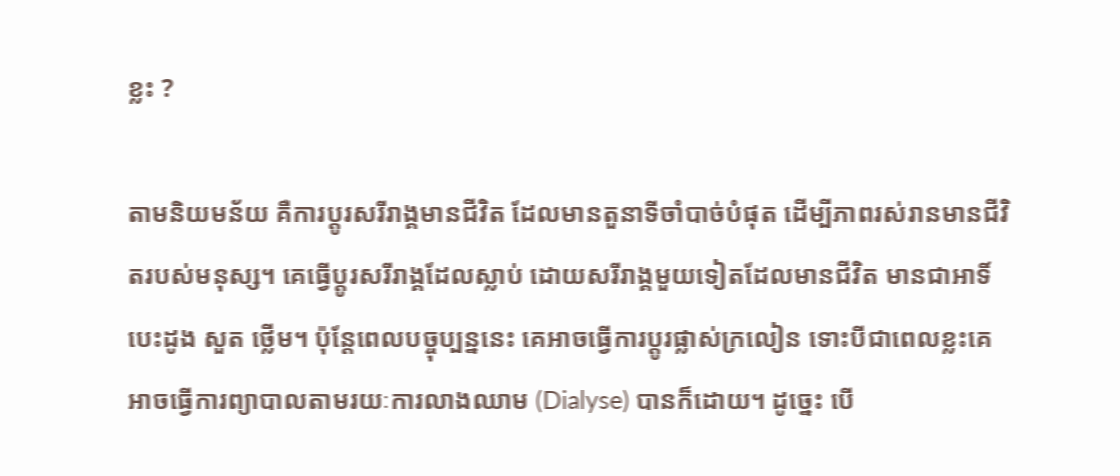ខ្លះ ?

តាមនិយមន័យ គឺការប្តូរសរីរាង្គមានជីវិត ដែលមានតួនាទីចាំបាច់បំផុត ដើម្បីភាពរស់រានមានជីវិតរបស់មនុស្ស។ គេធ្វើប្តូរសរីរាង្គដែលស្លាប់ ដោយសរីរាង្គមួយទៀតដែលមានជីវិត មានជាអាទិ៍ បេះដូង សួត ថ្លើម។ ប៉ុន្តែពេលបច្ចុប្បន្ននេះ គេអាចធ្វើការប្តូរផ្លាស់ក្រលៀន ទោះបីជាពេលខ្លះគេអាចធ្វើការព្យាបាលតាមរយៈការលាងឈាម (Dialyse) បានក៏ដោយ។ ដូច្នេះ បើ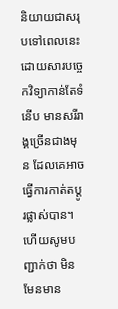និយាយជាសរុបទៅពេលនេះ ដោយសារបច្ចេកវិទ្យាកាន់តែទំនើប មានសរីរាង្គច្រើនជាងមុន ដែលគេអាចធ្វើការកាត់តប្តូរផ្លាស់បាន។ ហើយសូមបញ្ជាក់ថា មិនមែនមាន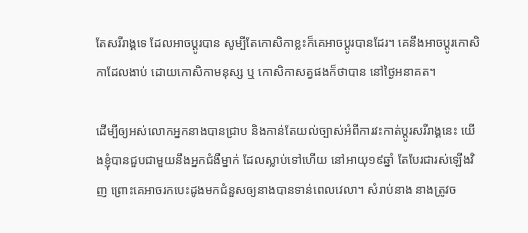តែសរីរាង្គទេ ដែលអាចប្តូរបាន សូម្បីតែកោសិកាខ្លះក៏គេអាចប្តូរបានដែរ។ គេនឹងអាចប្តូរកោសិកាដែលងាប់ ដោយកោសិកាមនុស្ស ឬ កោសិកាសត្វផងក៏ថាបាន នៅថ្ងៃអនាគត។

ដើម្បីឲ្យអស់លោកអ្នកនាងបានជ្រាប និងកាន់តែយល់ច្បាស់អំពីការវះកាត់ប្តូរសរីរាង្គនេះ យើងខ្ញុំបានជួបជាមួយនឹងអ្នកជំងឺម្នាក់ ដែលស្លាប់ទៅហើយ នៅអាយុ១៩ឆ្នាំ តែបែរជារស់ឡើងវិញ ព្រោះគេអាចរកបេះដូងមកជំនួសឲ្យនាងបានទាន់ពេលវេលា។ សំរាប់នាង នាងត្រូវច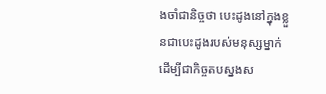ងចាំជានិច្ចថា បេះដូងនៅក្នុងខ្លួនជាបេះដូងរបស់មនុស្សម្នាក់ ដើម្បីជាកិច្ចតបស្នងស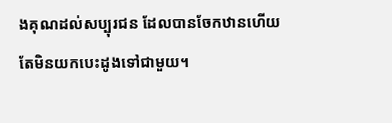ងគុណដល់សប្បុរជន ដែលបានចែកឋានហើយ តែមិនយកបេះដូងទៅជាមួយ។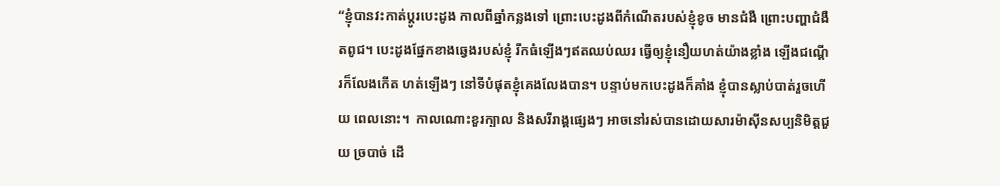“ខ្ញុំបានវះកាត់ប្តូរបេះដូង កាលពីឆ្នាំកន្លងទៅ ព្រោះបេះដូងពីកំណើតរបស់ខ្ញុំខូច មានជំងឺ ព្រោះបញ្ហាជំងឺតពូជ។ បេះដូងផ្នែកខាងឆ្វេងរបស់ខ្ញុំ រីកធំឡើងៗឥតឈប់ឈរ ធ្វើឲ្យខ្ញុំនឿយហត់យ៉ាងខ្លាំង ឡើងជណ្តើរក៏លែងកើត ហត់ឡើងៗ នៅទីបំផុតខ្ញុំគេងលែងបាន។ បន្ទាប់មកបេះដូងក៏គាំង ខ្ញុំបានស្លាប់បាត់រួចហើយ ពេលនោះ។  កាលណោះខួរក្បាល និងសរីរាង្គផ្សេងៗ អាចនៅរស់បានដោយសារម៉ាស៊ីនសប្បនិមិត្តជួយ ច្របាច់ ដើ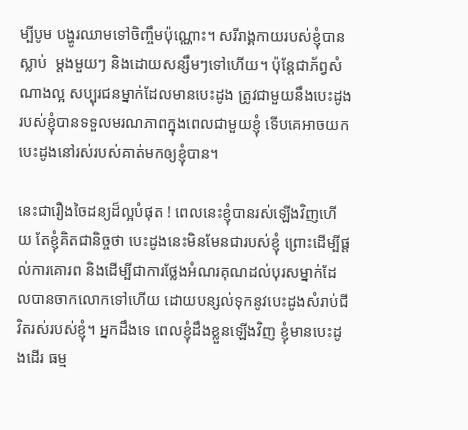ម្បីបូម បង្ហូរឈាមទៅចិញ្ចឹមប៉ុណ្ណោះ។ សរីរាង្គកាយរបស់ខ្ញុំបានស្លាប់  ម្តងមួយៗ និងដោយសន្សឹមៗទៅហើយ។ ប៉ុន្តែជាភ័ព្វសំណាងល្អ សប្បុរជនម្នាក់ដែលមានបេះដូង ត្រូវជាមួយនឹងបេះដូងរបស់ខ្ញុំបានទទួលមរណភាពក្នុងពេលជាមួយខ្ញុំ ទើបគេអាចយកបេះដូងនៅរស់របស់គាត់មកឲ្យខ្ញុំបាន។

នេះជារឿងចៃដន្យដ៏ល្អបំផុត ! ពេលនេះខ្ញុំបានរស់ឡើងវិញហើយ តែខ្ញុំគិតជានិច្ចថា បេះដូងនេះមិនមែនជារបស់ខ្ញុំ ព្រោះដើម្បីផ្តល់ការគោរព និងដើម្បីជាការថ្លែងអំណរគុណដល់បុរសម្នាក់ដែលបានចាកលោកទៅហើយ ដោយបន្សល់ទុកនូវបេះដូងសំរាប់ជីវិតរស់របស់ខ្ញុំ។ អ្នកដឹងទេ ពេលខ្ញុំដឹងខ្លួនឡើងវិញ ខ្ញុំមានបេះដូងដើរ ធម្ម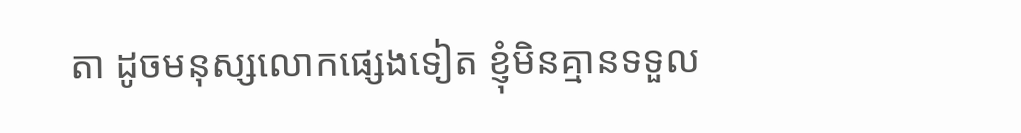តា ដូចមនុស្សលោកផ្សេងទៀត ខ្ញុំមិនគ្មានទទួល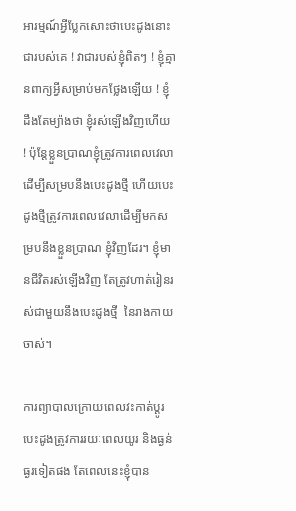អារម្មណ៍អ្វីប្លែកសោះថាបេះដូងនោះជារបស់គេ ! វាជារបស់ខ្ញុំពិតៗ ! ខ្ញុំគ្មានពាក្យអ្វីសម្រាប់មកថ្លែងឡើយ ! ខ្ញុំដឹងតែម្យ៉ាងថា ខ្ញុំរស់ឡើងវិញហើយ ! ប៉ុន្តែខ្លួនប្រាណខ្ញុំត្រូវការពេលវេលាដើម្បីសម្របនឹងបេះដូងថ្មី ហើយបេះដូងថ្មីត្រូវការពេលវេលាដើម្បីមកសម្របនឹងខ្លួនប្រាណ ខ្ញុំវិញដែរ។ ខ្ញុំមានជីវិតរស់ឡើងវិញ តែត្រូវហាត់រៀនរស់ជាមួយនឹងបេះដូងថ្មី  នៃរាងកាយចាស់។

ការព្យាបាលក្រោយពេលវះកាត់ប្តូរបេះដូងត្រូវការរយៈពេលយូរ និងធ្ងន់ធ្ងរទៀតផង តែពេលនេះខ្ញុំបាន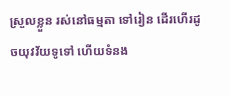ស្រួលខ្លួន រស់នៅធម្មតា ទៅរៀន ដើរហើរដូចយុវវ័យទូទៅ ហើយទំនង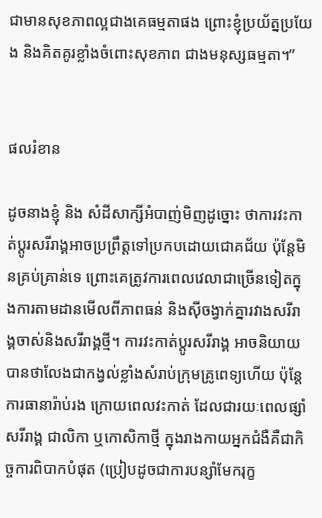ជាមានសុខភាពល្អជាងគេធម្មតាផង ព្រោះខ្ញុំប្រយ័ត្នប្រយែង និងគិតគូរខ្លាំងចំពោះសុខភាព ជាងមនុស្សធម្មតា។”


ផលរំខាន

ដូចនាងខ្ញុំ និង សំដីសាក្សីអំបាញ់មិញដូច្នោះ ថាការវះកាត់ប្តូរសរីរាង្គអាចប្រព្រឹត្តទៅប្រកបដោយជោគជ័យ ប៉ុន្តែមិនគ្រប់គ្រាន់ទេ ព្រោះគេត្រូវការពេលវេលាជាច្រើនទៀតក្នុងការតាមដានមើលពីភាពធន់ និងស៊ីចង្វាក់គ្នារវាងសរីរាង្គចាស់និងសរីរាង្គថ្មី។ ការវះកាត់ប្តូរសរីរាង្គ អាចនិយាយបានថាលែងជាកង្វល់ខ្លាំងសំរាប់ក្រុមគ្រូពេទ្យហើយ ប៉ុន្តែការធានារ៉ាប់រង ក្រោយពេលវះកាត់ ដែលជារយៈពេលផ្សាំសរីរាង្គ ជាលិកា ឬកោសិកាថ្មី ក្នុងរាងកាយអ្នកជំងឺគឺជាកិច្ចការពិបាកបំផុត (ប្រៀបដូចជាការបន្សាំមែករុក្ខ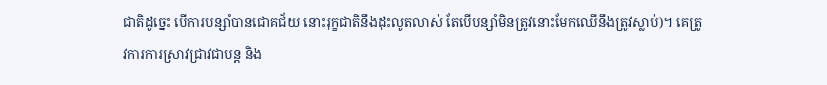ជាតិដូច្នេះ បើការបន្សាំបានជោគជ័យ នោះរុក្ខជាតិនឹងដុះលូតលាស់ តែបើបន្សាំមិនត្រូវនោះមែកឈើនឹងត្រូវស្លាប់)។ គេត្រូវការការស្រាវជ្រាវជាបន្ត និង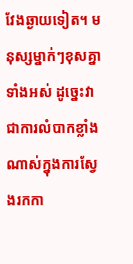វែងឆ្ងាយទៀត។ មនុស្សម្នាក់ៗខុសគ្នាទាំងអស់ ដូច្នេះវាជាការលំបាកខ្លាំងណាស់ក្នុងការស្វែងរកកា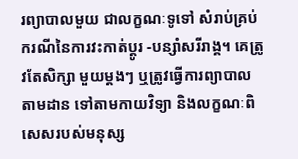រព្យាបាលមួយ ជាលក្ខណៈទូទៅ សំរាប់គ្រប់ករណីនៃការវះកាត់ប្តូរ -បន្សាំសរីរាង្គ។ គេត្រូវតែសិក្សា មួយម្តងៗ ឬត្រូវធ្វើការព្យាបាលតាមដាន ទៅតាមកាយវិទ្យា និងលក្ខណៈពិសេសរបស់មនុស្ស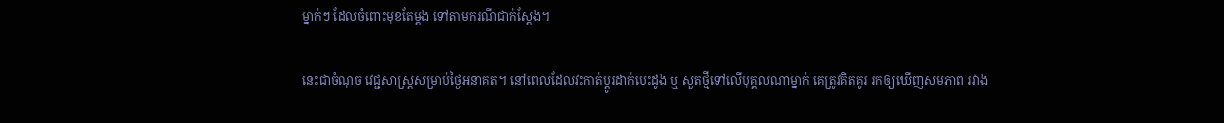ម្នាក់ៗ ដែលចំពោះមុខតែម្តង ទៅតាមករណីជាក់ស្តែង។

នេះជាចំណុច វេជ្ជសាស្ត្រសម្រាប់ថ្ងៃអនាគត។ នៅពេលដែលវះកាត់ប្តូរដាក់បេះដូង ឬ សួតថ្មីទៅលើបុគ្គលណាម្នាក់ គេត្រូវគិតគូរ រកឲ្យឃើញសមភាព រវាង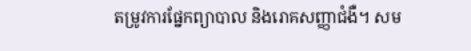តម្រូវការផ្នែកព្យាបាល និងរោគសញ្ញាជំងឺ។ សម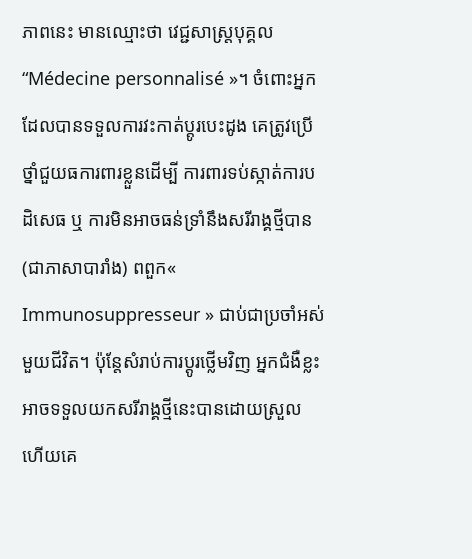ភាពនេះ មានឈ្មោះថា វេជ្ជសាស្ត្របុគ្គល “Médecine personnalisé »។ ចំពោះអ្នកដែលបានទទួលការវះកាត់ប្តូរបេះដូង គេត្រូវប្រើថ្នាំជួយធការពារខ្លួនដើម្បី ការពារទប់ស្កាត់ការបដិសេធ ឬ ការមិនអាចធន់ទ្រាំនឹងសរីរាង្គថ្មីបាន (ជាភាសាបារាំង) ពពួក« Immunosuppresseur » ជាប់ជាប្រចាំអស់មួយជីវិត។ ប៉ុន្តែសំរាប់ការប្តូរថ្លើមវិញ អ្នកជំងឺខ្លះអាចទទួលយកសរីរាង្គថ្មីនេះបានដោយស្រួល ហើយគេ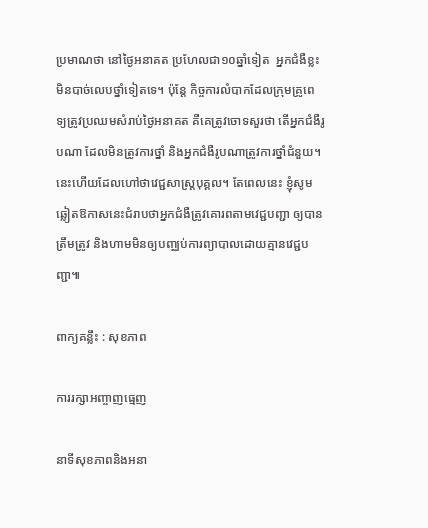ប្រមាណថា នៅថ្ងៃអនាគត ប្រហែលជា១០ឆ្នាំទៀត  អ្នកជំងឺខ្លះមិនបាច់លេបថ្នាំទៀតទេ។ ប៉ុន្តែ កិច្ចការលំបាកដែលក្រុមគ្រូពេទ្យត្រូវប្រឈមសំរាប់ថ្ងៃអនាគត គឺគេត្រូវចោទសួរថា តើអ្នកជំងឺរូបណា ដែលមិនត្រូវការថ្នាំ និងអ្នកជំងឺរូបណាត្រូវការថ្នាំជំនួយ។ នេះហើយដែលហៅថាវេជ្ជសាស្ត្របុគ្គល។ តែពេលនេះ ខ្ញុំសូមឆ្លៀតឱកាសនេះជំរាបថាអ្នកជំងឺត្រូវគោរពតាមវេជ្ជបញ្ជា ឲ្យបានត្រឹមត្រូវ និងហាមមិនឲ្យបញ្ឈប់ការព្យាបាលដោយគ្មានវេជ្ជបញ្ជា៕

ពាក្យគន្លឹះ : សុខភាព

ការរក្សាអញ្ចាញធ្មេញ

នាទីសុខភាពនិងអនា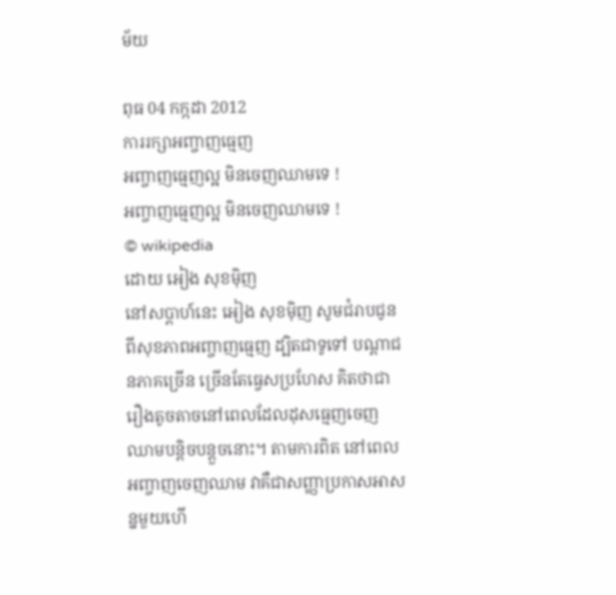ម័យ

ពុធ 04 កក្កដា 2012
ការរក្សាអញ្ចាញធ្មេញ
អញ្ចាញធ្មេញល្អ មិនចេញឈាមទេ !
អញ្ចាញធ្មេញល្អ មិនចេញឈាមទេ !
© wikipedia
ដោយ អៀង សុខម៉ិញ
នៅសប្តាហ៍នេះ អៀង សុខម៉ិញ សូមជំរាបជូនពីសុខភាពអញ្ចាញធ្មេញ ដ្បិតជាទូទៅ បណ្តាជនភាគច្រើន ច្រើនតែធ្វេសប្រហែស គិតថាជារឿងតូចតាចនៅពេលដែលដុសធ្មេញចេញឈាមបន្តិចបន្តួចនោះ។ តាមការពិត នៅពេលអញ្ចាញចេញឈាម វាគឺជាសញ្ញាប្រកាសអាសន្នមួយហើ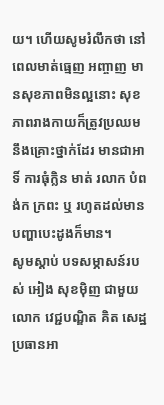យ។ ហើយសូមរំលឹកថា នៅពេលមាត់ធ្មេញ អញ្ចាញ មានសុខភាពមិនល្អនោះ សុខភាពរាងកាយក៏ត្រូវប្រឈមនឹងគ្រោះថ្នាក់ដែរ មានជាអាទិ៍ ការធុំក្លិន មាត់ រលាក បំពង់ក ក្រពះ ឬ រហូតដល់មានបញ្ហាបេះដូងក៏មាន។
សូមស្តាប់ បទសម្ភាសន៍របស់ អៀង សុខម៉ិញ ជាមួយលោក វេជ្ជបណ្ឌិត គិត សេដ្ឋ ប្រធានអា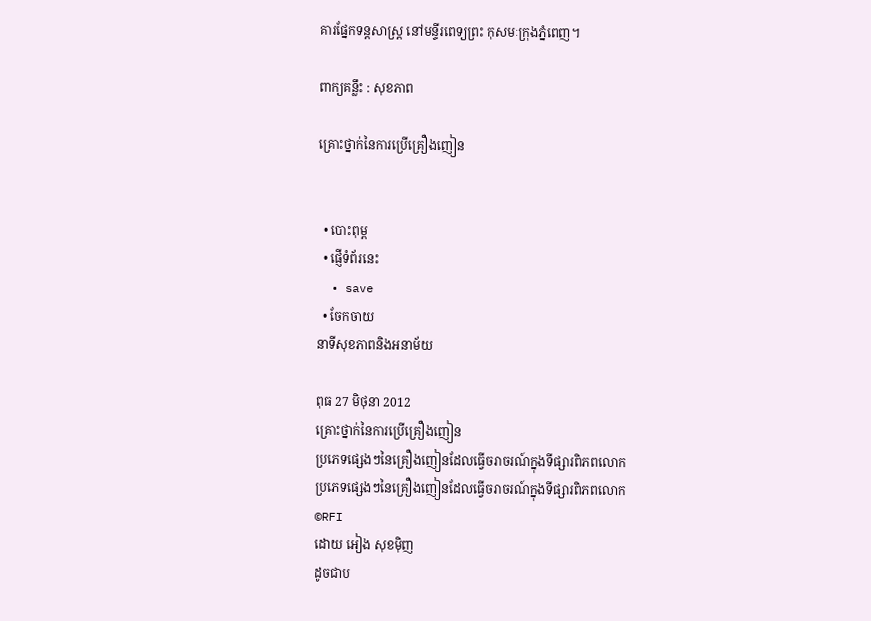គារផ្នែកទន្តសាស្ត្រ នៅមន្ទីរពេទ្យព្រះ កុសមៈក្រុងភ្នំពេញ។

ពាក្យគន្លឹះ : សុខភាព

គ្រោះថ្នាក់នៃការប្រើគ្រឿងញៀន


  • បោះពុម្ព
  • ផ្ញើទំព័រនេះ
  • save
  • ចែកចាយ
នាទីសុខភាពនិងអនាម័យ

ពុធ 27 មិថុនា 2012
គ្រោះថ្នាក់នៃការប្រើគ្រឿងញៀន
ប្រភេទផ្សេងៗនៃគ្រឿងញៀនដែលធ្វើចរាចរណ៍ក្នុងទីផ្សារពិភពលោក
ប្រភេទផ្សេងៗនៃគ្រឿងញៀនដែលធ្វើចរាចរណ៍ក្នុងទីផ្សារពិភពលោក
©RFI
ដោយ អៀង សុខម៉ិញ
ដូចជាប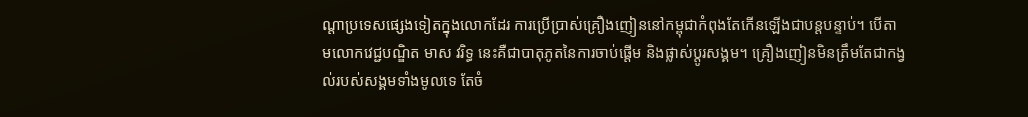ណ្តាប្រទេសផ្សេងទៀតក្នុងលោកដែរ ការប្រើប្រាស់គ្រឿងញៀននៅកម្ពុជាកំពុងតែកើនឡើងជាបន្តបន្ទាប់។ បើតាមលោកវេជ្ជបណ្ឌិត មាស វរិទ្ធ នេះគឺជាបាតុភូតនៃការចាប់ផ្តើម និងផ្លាស់ប្តូរសង្គម។ គ្រឿងញៀនមិនត្រឹមតែជាកង្វល់របស់សង្គមទាំងមូលទេ តែចំ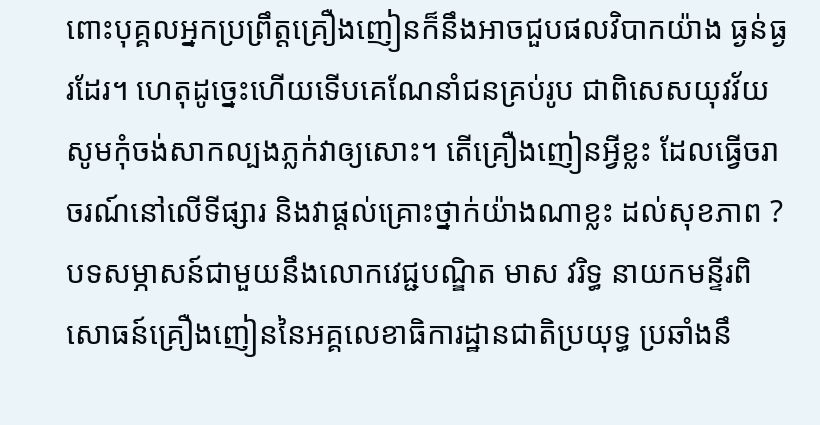ពោះបុគ្គលអ្នកប្រព្រឹត្តគ្រឿងញៀនក៏នឹងអាចជួបផលវិបាកយ៉ាង ធ្ងន់ធ្ងរដែរ។ ហេតុដូច្នេះហើយទើបគេណែនាំជនគ្រប់រូប ជាពិសេសយុវវ័យសូមកុំចង់សាកល្បងភ្លក់វាឲ្យសោះ។ តើគ្រឿងញៀនអ្វីខ្លះ ដែលធ្វើចរាចរណ៍នៅលើទីផ្សារ និងវាផ្តល់គ្រោះថ្នាក់យ៉ាងណាខ្លះ ដល់សុខភាព ?
បទសម្ភាសន៍ជាមួយនឹងលោកវេជ្ជបណ្ឌិត មាស វរិទ្ធ នាយកមន្ទីរពិសោធន៍គ្រឿងញៀននៃអគ្គលេខាធិការដ្ឋានជាតិប្រយុទ្ធ ប្រឆាំងនឹ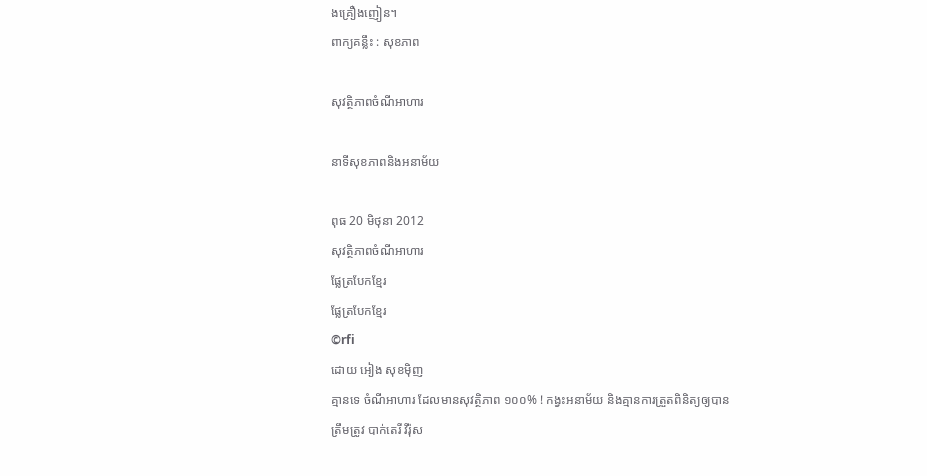ងគ្រឿងញៀន។
ពាក្យគន្លឹះ : សុខភាព

សុវត្ថិភាពចំណីអាហារ

នាទីសុខភាពនិងអនាម័យ

ពុធ 20 មិថុនា 2012
សុវត្ថិភាពចំណីអាហារ
ផ្លែត្របែកខ្មែរ
ផ្លែត្របែកខ្មែរ
©rfi
ដោយ អៀង សុខម៉ិញ
គ្មានទេ ចំណីអាហារ ដែលមានសុវត្ថិភាព ១០០% ! កង្វះអនាម័យ និងគ្មានការត្រួតពិនិត្យឲ្យបានត្រឹមត្រូវ បាក់តេរី វីរ៉ុស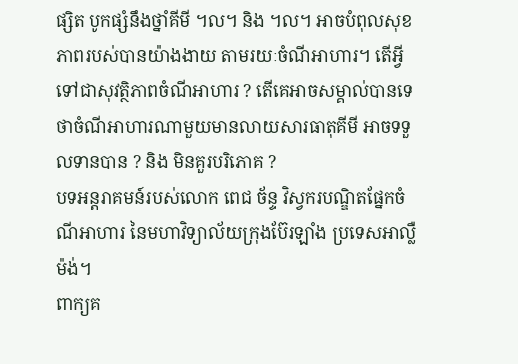ផ្សិត បូកផ្សំនឹងថ្នាំគីមី ។ល។ និង ។ល។ អាចបំពុលសុខភាពរបស់បានយ៉ាងងាយ តាមរយៈចំណីអាហារ។ តើអ្វីទៅជាសុវត្ថិភាពចំណីអាហារ ? តើគេអាចសម្គាល់បានទេថាចំណីអាហារណាមួយមានលាយសារធាតុគីមី អាចទទួលទានបាន ? និង មិនគួរបរិភោគ ?
បទអន្តរាគមន៍របស់លោក ពេជ ច័ន្ទ វិស្វករបណ្ឌិតផ្នែកចំណីអាហារ នៃមហាវិទ្យាល័យក្រុងប៊ែរឡាំង ប្រទេសអាល្លឺម៉ង់។
ពាក្យគ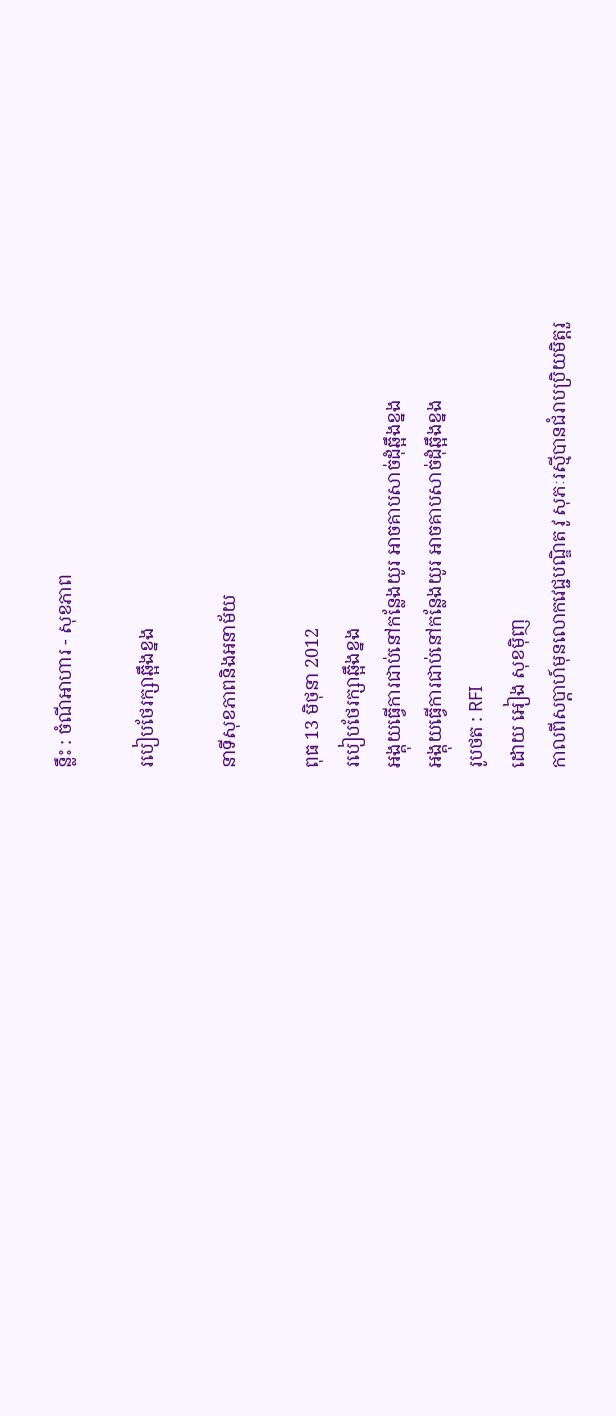ន្លឹះ : ចំណីអាហារ - សុខភាព

របៀបថែរក្សាឆ្អឹងខ្នង

នាទីសុខភាពនិងអនាម័យ

ពុធ 13 មិថុនា 2012
របៀបថែរក្សាឆ្អឹងខ្នង
អង្គុយធ្វើការជាប់នៅកន្លែងយូរ អាចគាបសាច់ដុំឆ្អឹងខ្នង
អង្គុយធ្វើការជាប់នៅកន្លែងយូរ អាចគាបសាច់ដុំឆ្អឹងខ្នង
រូបថត : RFI
ដោយ អៀង សុខម៉ិញ
កាលពីសប្តាហ៍មុនលោកវេជ្ជបណ្ឌិត វូ សុភៈរស្មីបានជំរាបប្រិយមិត្តរួ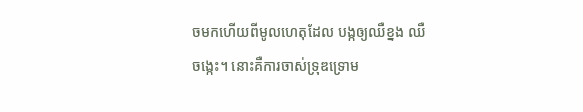ចមកហើយពីមូលហេតុដែល បង្កឲ្យឈឺខ្នង ឈឺចង្កេះ។ នោះគឺការចាស់ទ្រុឌទ្រោម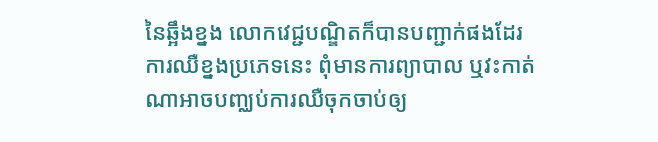នៃឆ្អឹងខ្នង លោកវេជ្ជបណ្ឌិតក៏បានបញ្ជាក់ផងដែរការឈឺខ្នងប្រភេទនេះ ពុំមានការព្យាបាល ឬវះកាត់ណាអាចបញ្ឈប់ការឈឺចុកចាប់ឲ្យ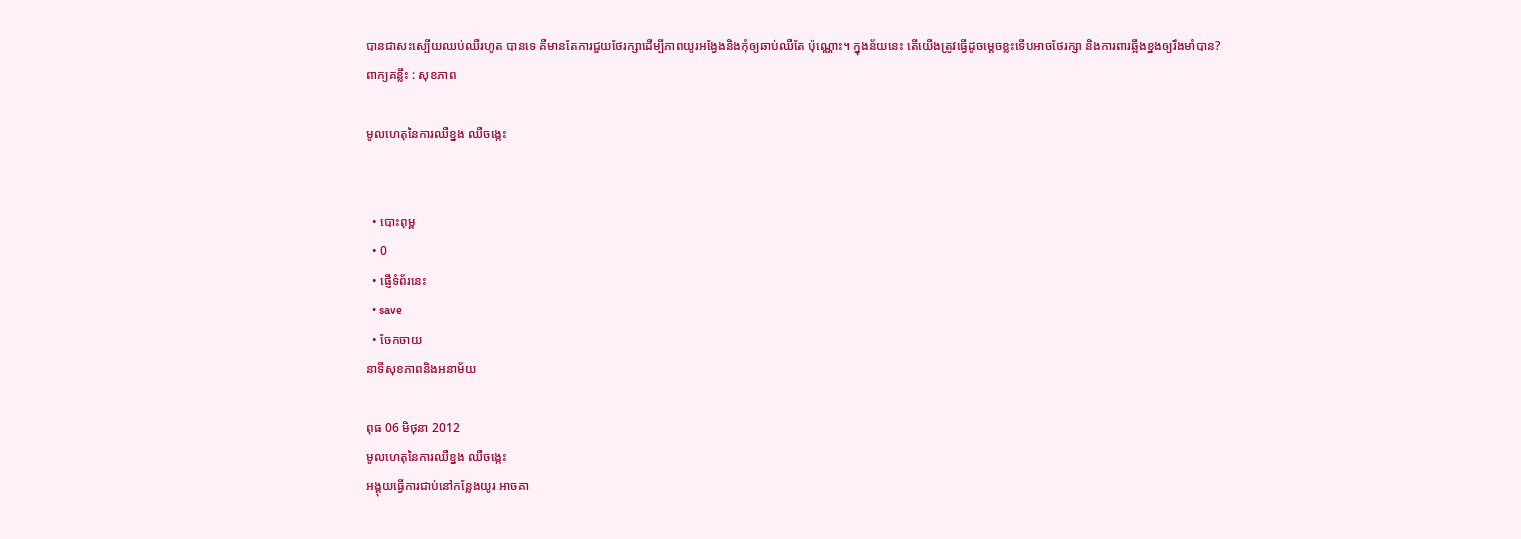បានជាសះស្បើយឈប់ឈឺរហូត បានទេ គឺមានតែការជួយថែរក្សាដើម្បីភាពយូរអង្វែងនិងកុំឲ្យឆាប់ឈឺតែ ប៉ុណ្ណោះ។ ក្នុងន័យនេះ តើយើងត្រូវធ្វើដូចម្តេចខ្លះទើបអាចថែរក្សា និងការពារឆ្អឹងខ្នងឲ្យរឹងមាំបាន?
ពាក្យគន្លឹះ : សុខភាព

មូលហេតុនៃការឈឺខ្នង ឈឺចង្កេះ


  • បោះពុម្ព
  • 0
  • ផ្ញើទំព័រនេះ
  • save
  • ចែកចាយ
នាទីសុខភាពនិងអនាម័យ

ពុធ 06 មិថុនា 2012
មូលហេតុនៃការឈឺខ្នង ឈឺចង្កេះ
អង្គុយធ្វើការជាប់នៅកន្លែងយូរ អាចគា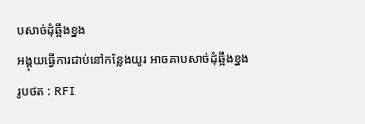បសាច់ដុំឆ្អឹងខ្នង
អង្គុយធ្វើការជាប់នៅកន្លែងយូរ អាចគាបសាច់ដុំឆ្អឹងខ្នង
រូបថត : RFI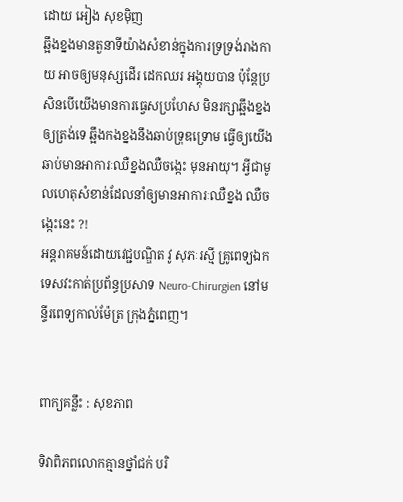ដោយ អៀង សុខម៉ិញ
ឆ្អឹងខ្នងមានតួនាទីយ៉ាងសំខាន់ក្នុងការទ្រទ្រង់រាងកាយ អាចឲ្យមនុស្សដើរ ដេកឈរ អង្គុយបាន ប៉ុន្តែប្រសិនបើយើងមានការធ្វេសប្រហែស មិនរក្សាឆ្អឹងខ្នងឲ្យត្រង់ទេ ឆ្អឹងកងខ្នងនឹងឆាប់ទ្រុឌទ្រោម ធ្វើឲ្យយើងឆាប់មានអាការៈឈឺខ្នងឈឺចង្កេះ មុនអាយុ។ អ្វីជាមូលហេតុសំខាន់ដែលនាំឲ្យមានអាការៈឈឺខ្នង ឈឺចង្កេះនេះ ?!
អន្តរាគមន៍ដោយវេជ្ជបណ្ឌិត វូ សុភៈរស្មី គ្រូពេទ្យឯកទេសវះកាត់ប្រព័ន្ធប្រសាទ Neuro-Chirurgien នៅមន្ទីរពេទ្យកាល់ម៉ែត្រ ក្រុងភ្នំពេញ។


ពាក្យគន្លឹះ : សុខភាព

ទិវាពិភពលោកគ្មានថ្នាំជក់ បរិ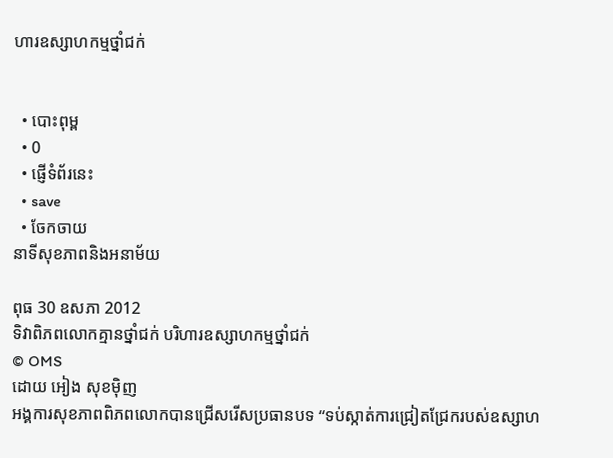ហារឧស្សាហកម្មថ្នាំជក់


  • បោះពុម្ព
  • 0
  • ផ្ញើទំព័រនេះ
  • save
  • ចែកចាយ
នាទីសុខភាពនិងអនាម័យ

ពុធ 30 ឧសភា 2012
ទិវាពិភពលោកគ្មានថ្នាំជក់ បរិហារឧស្សាហកម្មថ្នាំជក់
© OMS
ដោយ អៀង សុខម៉ិញ
អង្គការសុខភាពពិភពលោកបានជ្រើសរើសប្រធានបទ “ទប់ស្កាត់ការជ្រៀតជ្រែករបស់ឧស្សាហ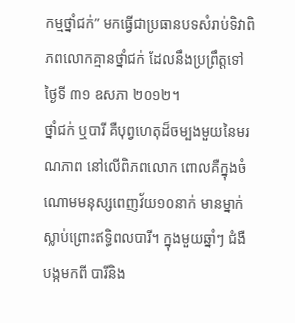កម្មថ្នាំជក់” មកធ្វើជាប្រធានបទសំរាប់ទិវាពិភពលោកគ្មានថ្នាំជក់ ដែលនឹងប្រព្រឹត្តទៅថ្ងៃទី ៣១ ឧសភា ២០១២។
ថ្នាំជក់ ឬបារី គឺបុព្វហេតុដ៏ចម្បងមួយនៃមរណភាព នៅលើពិភពលោក ពោលគឺក្នុងចំណោមមនុស្សពេញវ័យ១០នាក់ មានម្នាក់ស្លាប់ព្រោះឥទ្ធិពលបារី។ ក្នុងមួយឆ្នាំៗ ជំងឺបង្កមកពី បារីនិង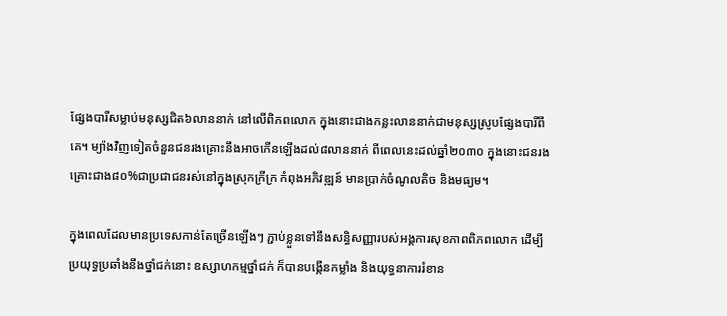ផ្សែងបារីសម្លាប់មនុស្សជិត៦លាននាក់ នៅលើពិភពលោក ក្នុងនោះជាងកន្លះលាននាក់ជាមនុស្សស្រូបផ្សែងបារីពីគេ។ ម្យ៉ាងវិញទៀតចំនួនជនរងគ្រោះនឹងអាចកើនឡើងដល់៨លាននាក់ ពីពេលនេះដល់ឆ្នាំ២០៣០ ក្នុងនោះជនរងគ្រោះជាង៨០%ជាប្រជាជនរស់នៅក្នុងស្រុកក្រីក្រ កំពុងអភិវឌ្ឍន៍ មានប្រាក់ចំណូលតិច និងមធ្យម។

ក្នុងពេលដែលមានប្រទេសកាន់តែច្រើនឡើងៗ ភ្ជាប់ខ្លួនទៅនឹងសន្ធិសញ្ញារបស់អង្គការសុខភាពពិភពលោក ដើម្បីប្រយុទ្ធប្រឆាំងនឹងថ្នាំជក់នោះ ឧស្សាហកម្មថ្នាំជក់ ក៏បានបង្កើនកម្លាំង និងយុទ្ធនាការរំខាន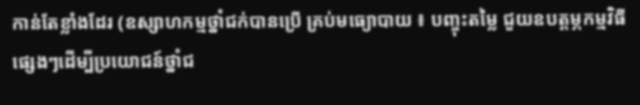កាន់តែខ្លាំងដែរ (ឧស្សាហកម្មថ្នាំជក់បានប្រើ គ្រប់មធ្យោបាយ ៖ បញ្ចុះតម្លៃ ជួយឧបត្តម្ភកម្មវិធីផ្សេងៗដើម្បីប្រយោជន៍ថ្នាំជ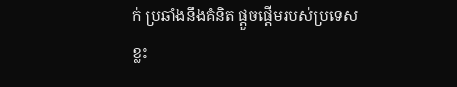ក់ ប្រឆាំងនឹងគំនិត ផ្តួចផ្តើមរបស់ប្រទេសខ្លះ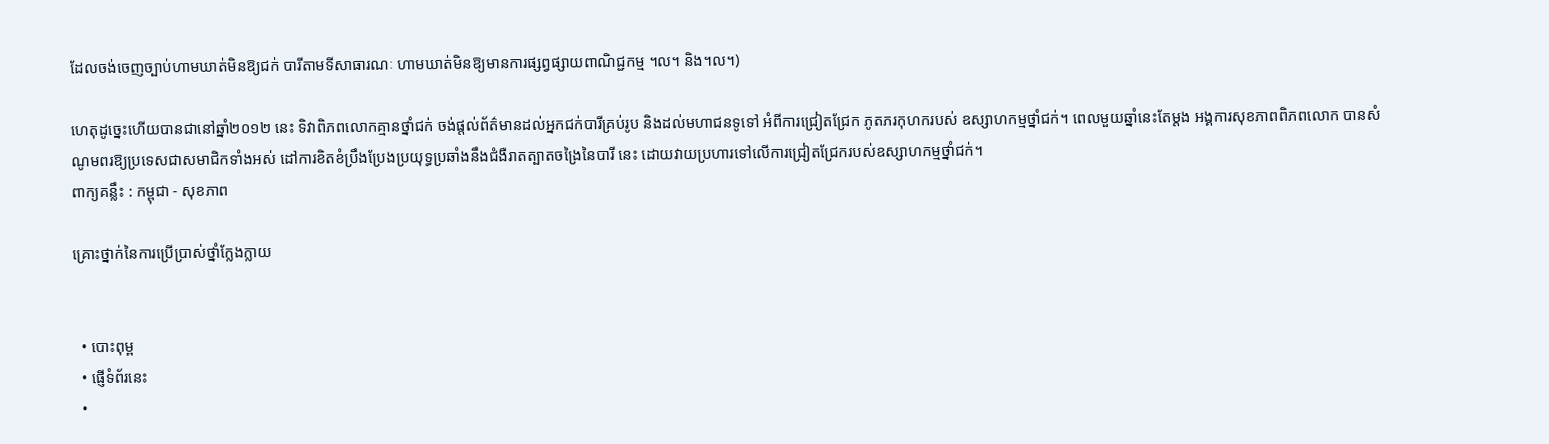ដែលចង់ចេញច្បាប់ហាមឃាត់មិនឱ្យជក់ បារីតាមទីសាធារណៈ ហាមឃាត់មិនឱ្យមានការផ្សព្វផ្សាយពាណិជ្ជកម្ម ។ល។ និង។ល។)

ហេតុដូច្នេះហើយបានជានៅឆ្នាំ២០១២ នេះ ទិវាពិភពលោកគ្មានថ្នាំជក់ ចង់ផ្តល់ព័ត៌មានដល់អ្នកជក់បារីគ្រប់រូប និងដល់មហាជនទូទៅ អំពីការជ្រៀតជ្រែក ភូតភរកុហករបស់ ឧស្សាហកម្មថ្នាំជក់។ ពេលមួយឆ្នាំនេះតែម្តង អង្គការសុខភាពពិភពលោក បានសំណូមពរឱ្យប្រទេសជាសមាជិកទាំងអស់ ដៅការខិតខំប្រឹងប្រែងប្រយុទ្ធប្រឆាំងនឹងជំងឺរាតត្បាតចង្រៃនៃបារី នេះ ដោយវាយប្រហារទៅលើការជ្រៀតជ្រែករបស់ឧស្សាហកម្មថ្នាំជក់។
ពាក្យគន្លឹះ : កម្ពុជា - សុខភាព

គ្រោះថ្នាក់នៃការប្រើប្រាស់ថ្នាំក្លែងក្លាយ


  • បោះពុម្ព
  • ផ្ញើទំព័រនេះ
  •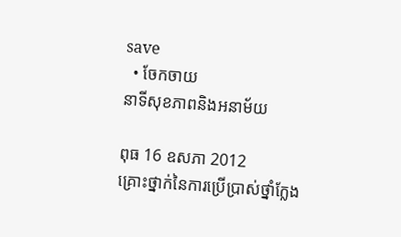save
  • ចែកចាយ
នាទីសុខភាពនិងអនាម័យ

ពុធ 16 ឧសភា 2012
គ្រោះថ្នាក់នៃការប្រើប្រាស់ថ្នាំក្លែង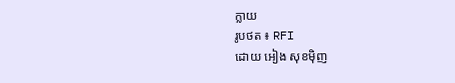ក្លាយ
រូបថត ៖ RFI
ដោយ អៀង សុខម៉ិញ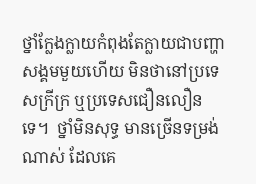ថ្នាំក្លែងក្លាយកំពុងតែក្លាយជាបញ្ហាសង្គមមួយហើយ មិនថានៅប្រទេសក្រីក្រ ឬប្រទេសជឿនលឿនទេ។  ថ្នាំមិនសុទ្ធ មានច្រើនទម្រង់ណាស់ ដែលគេ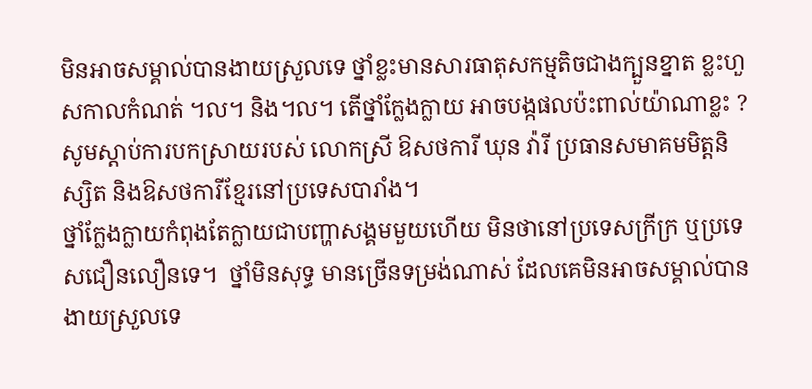មិនអាចសម្គាល់បានងាយស្រួលទេ ថ្នាំខ្លះមានសារធាតុសកម្មតិចជាងក្បួនខ្នាត ខ្លះហួសកាលកំណត់ ។ល។ និង។ល។ តើថ្នាំក្លែងក្លាយ អាចបង្កផលប៉ះពាល់យ៉ាណាខ្លះ ? សូមស្តាប់ការបកស្រាយរបស់ លោកស្រី ឱសថការី ឃុន វ៉ារី ប្រធានសមាគមមិត្តនិស្សិត និងឱសថការីខ្មែរនៅប្រទេសបារាំង។
ថ្នាំក្លែងក្លាយកំពុងតែក្លាយជាបញ្ហាសង្គមមួយហើយ មិនថានៅប្រទេសក្រីក្រ ឬប្រទេសជឿនលឿនទេ។  ថ្នាំមិនសុទ្ធ មានច្រើនទម្រង់ណាស់ ដែលគេមិនអាចសម្គាល់បានងាយស្រួលទេ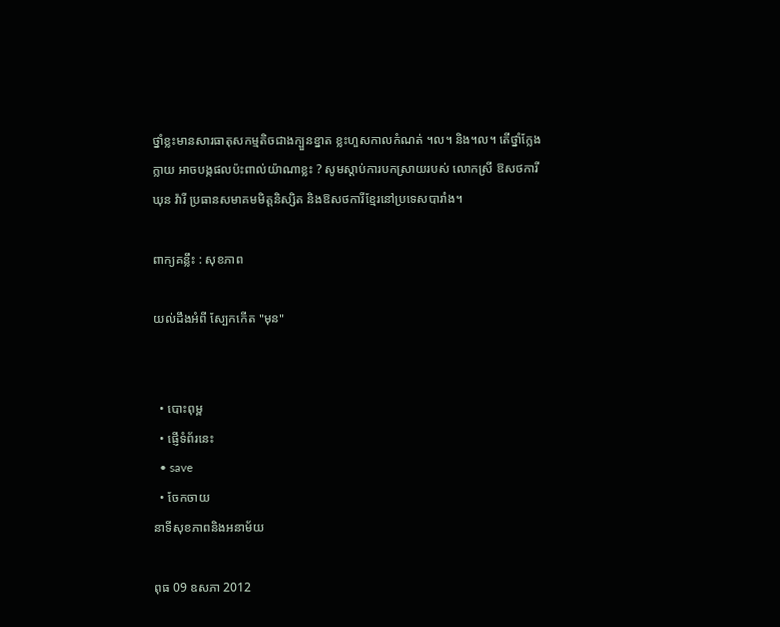ថ្នាំខ្លះមានសារធាតុសកម្មតិចជាងក្បួនខ្នាត ខ្លះហួសកាលកំណត់ ។ល។ និង។ល។ តើថ្នាំក្លែងក្លាយ អាចបង្កផលប៉ះពាល់យ៉ាណាខ្លះ ? សូមស្តាប់ការបកស្រាយរបស់ លោកស្រី ឱសថការី ឃុន វ៉ារី ប្រធានសមាគមមិត្តនិស្សិត និងឱសថការីខ្មែរនៅប្រទេសបារាំង។

ពាក្យគន្លឹះ : សុខភាព

យល់ដឹងអំពី ស្បែកកើត "មុន"


  • បោះពុម្ព
  • ផ្ញើទំព័រនេះ
  • save
  • ចែកចាយ
នាទីសុខភាពនិងអនាម័យ

ពុធ 09 ឧសភា 2012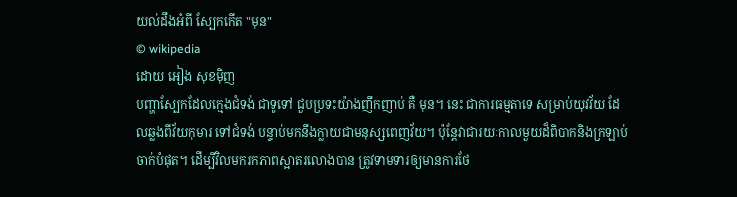យល់ដឹងអំពី ស្បែកកើត "មុន"
© wikipedia
ដោយ អៀង សុខម៉ិញ
បញ្ហាស្បែកដែលក្មេងជំទង់ ជាទូទៅ ជួបប្រទះយ៉ាងញឹកញាប់ គឺ មុន។ នេះ ជាការធម្មតាទេ សម្រាប់យុវវ័យ ដែលឆ្លងពីវ័យកុមារ ទៅជំទង់ បន្ទាប់មកនឹងក្លាយជាមនុស្សពេញវ័យ។ ប៉ុន្តែវាជារយៈកាលមួយដ៏ពិបាកនិងក្រឡាប់ចាក់បំផុត។ ដើម្បីវិលមករកភាពស្អាតរលោងបាន ត្រូវទាមទារឲ្យមានការថែ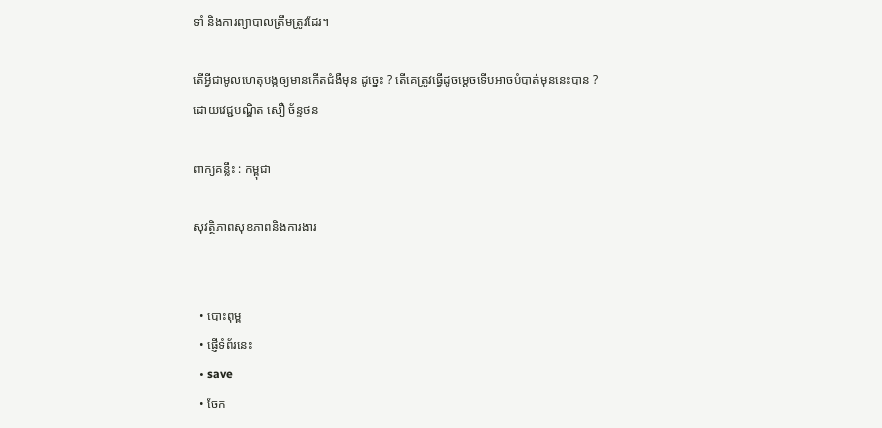ទាំ និងការព្យាបាលត្រឹមត្រូវដែរ។

តើអ្វីជាមូលហេតុបង្កឲ្យមានកើតជំងឺមុន ដូច្នេះ ? តើគេត្រូវធ្វើដូចម្តេចទើបអាចបំបាត់មុននេះបាន ?
ដោយវេជ្ជបណ្ឌិត សឿ ច័ន្ទថន

ពាក្យគន្លឹះ : កម្ពុជា

សុវត្ថិភាពសុខភាពនិងការងារ


  • បោះពុម្ព
  • ផ្ញើទំព័រនេះ
  • save
  • ចែក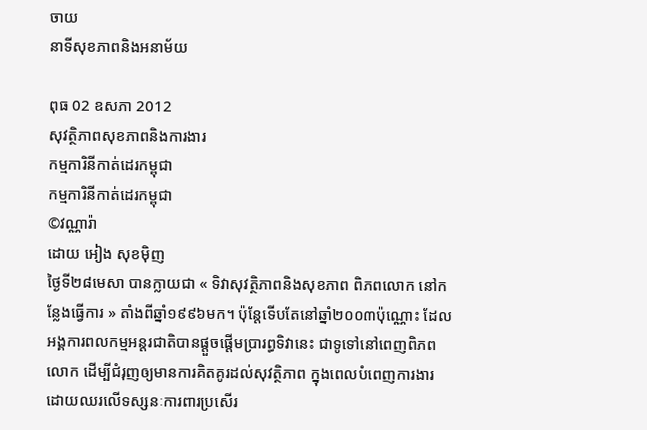ចាយ
នាទីសុខភាពនិងអនាម័យ

ពុធ 02 ឧសភា 2012
សុវត្ថិភាពសុខភាពនិងការងារ
កម្មការិនីកាត់ដេរកម្ពុជា
កម្មការិនីកាត់ដេរកម្ពុជា
©វណ្ណារ៉ា
ដោយ អៀង សុខម៉ិញ
ថ្ងៃទី២៨មេសា បានក្លាយជា « ទិវាសុវត្ថិភាពនិងសុខភាព ពិភពលោក នៅកន្លែងធ្វើការ » តាំងពីឆ្នាំ១៩៩៦មក។ ប៉ុន្តែទើបតែនៅឆ្នាំ២០០៣ប៉ុណ្ណោះ ដែលអង្គការពលកម្មអន្តរជាតិបានផ្តួចផ្តើមប្រារព្ធទិវានេះ ជាទូទៅនៅពេញពិភពលោក ដើម្បីជំរុញឲ្យមានការគិតគូរដល់សុវត្ថិភាព ក្នុងពេលបំពេញការងារ ដោយឈរលើទស្សនៈការពារប្រសើរ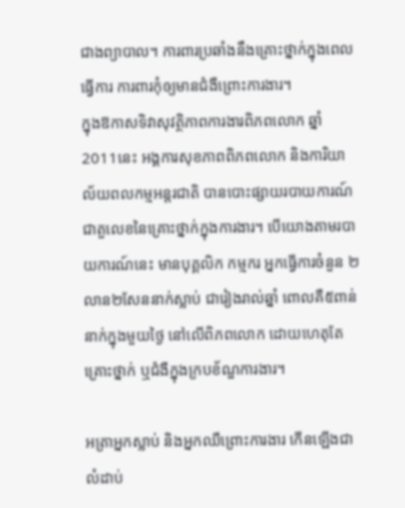ជាងព្យាបាល។ ការពារប្រឆាំងនឹងគ្រោះថ្នាក់ក្នុងពេលធ្វើការ ការពារកុំឲ្យមានជំងឺព្រោះការងារ។
ក្នុងឱកាសទិវាសុវត្ថិភាពការងារពិភពលោក ឆ្នាំ2011នេះ អង្គការសុខភាពពិភពលោក និងការិយាល័យពលកម្មអន្តរជាតិ បានបោះផ្សាយរបាយការណ៍ជាតួលេខនៃគ្រោះថ្នាក់ក្នុងការងារ។ បើយោងតាមរបាយការណ៍នេះ មានបុគ្គលិក កម្មករ អ្នកធ្វើការចំនួន ២លាន២សែននាក់ស្លាប់ ជារៀងរាល់ឆ្នាំ ពោលគឺ៥ពាន់នាក់ក្នុងមួយថ្ងៃ នៅលើពិភពលោក ដោយហេតុតែគ្រោះថ្នាក់ ឬជំងឺក្នុងក្របខ័ណ្ឌការងារ។

អត្រាអ្នកស្លាប់ និងអ្នកឈឺព្រោះការងារ កើនឡើងជាលំដាប់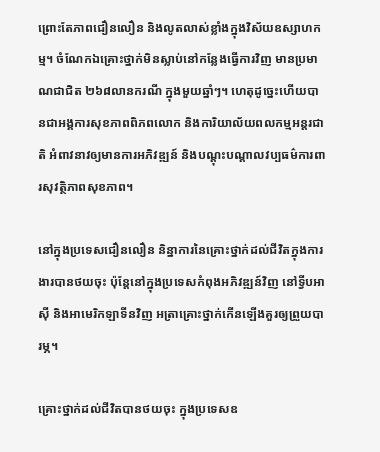ព្រោះតែភាពជឿនលឿន និងលូតលាស់ខ្លាំងក្នុងវិស័យឧស្សាហកម្ម។ ចំណែកឯគ្រោះថ្នាក់មិនស្លាប់នៅកន្លែងធ្វើការវិញ មានប្រមាណជាជិត ២៦៨លានករណី ក្នុងមួយឆ្នាំៗ។ ហេតុដូច្នេះហើយបានជាអង្គការសុខភាពពិភពលោក និងការិយាល័យពលកម្មអន្តរជាតិ អំពាវនាវឲ្យមានការអភិវឌ្ឍន៍ និងបណ្តុះបណ្តាលវប្បធម៌ការពារសុវត្ថិភាពសុខភាព។

នៅក្នុងប្រទេសជឿនលឿន និន្នាការនៃគ្រោះថ្នាក់ដល់ជីវិតក្នុងការងារបានថយចុះ ប៉ុន្តែនៅក្នុងប្រទេសកំពុងអភិវឌ្ឍន៍វិញ នៅទ្វីបអាស៊ី និងអាមេរិកឡាទីនវិញ អត្រាគ្រោះថ្នាក់កើនឡើងគួរឲ្យព្រួយបារម្ភ។

គ្រោះថ្នាក់ដល់ជីវិតបានថយចុះ ក្នុងប្រទេសឧ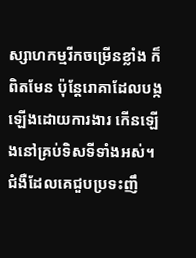ស្សាហកម្មរីកចម្រើនខ្លាំង ក៏ពិតមែន ប៉ុន្តែរោគាដែលបង្កឡើងដោយការងារ កើនឡើងនៅគ្រប់ទិសទីទាំងអស់។ ជំងឺដែលគេជួបប្រទះញឹ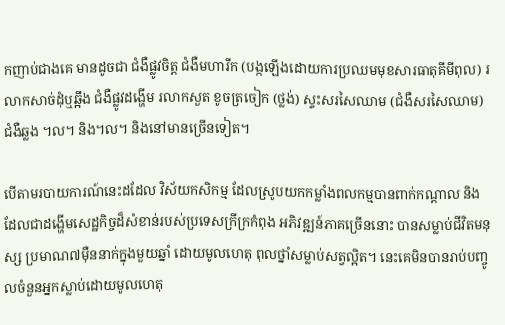កញាប់ជាងគេ មានដូចជា ជំងឺផ្លូវចិត្ត ជំងឺមហារីក (បង្កឡើងដោយការប្រឈមមុខសារធាតុគីមីពុល) រលាកសាច់ដុំឬឆ្អឹង ជំងឺផ្លូវដង្ហើម រលាកសួត ខូចត្រចៀក (ថ្លង់) ស្ទះសរសៃឈាម (ជំងឺសរសៃឈាម) ជំងឺឆ្លង ។ល។ និង។ល។ និងនៅមានច្រើនទៀត។

បើតាមរបាយការណ៍នេះដដែល វិស័យកសិកម្ម ដែលស្រូបយកកម្លាំងពលកម្មបានពាក់កណ្តាល និងដែលជាដង្ហើមសេដ្ឋកិច្ចដ៏សំខាន់របស់ប្រទេសក្រីក្រកំពុង អភិវឌ្ឍន៍ភាគច្រើននោះ បានសម្លាប់ជីវិតមនុស្ស ប្រមាណ៧ម៉ឺននាក់ក្នុងមួយឆ្នាំ ដោយមូលហេតុ ពុលថ្នាំសម្លាប់សត្វល្អិត។ នេះគេមិនបានរាប់បញ្ចូលចំនួនអ្នកស្លាប់ដោយមូលហេតុ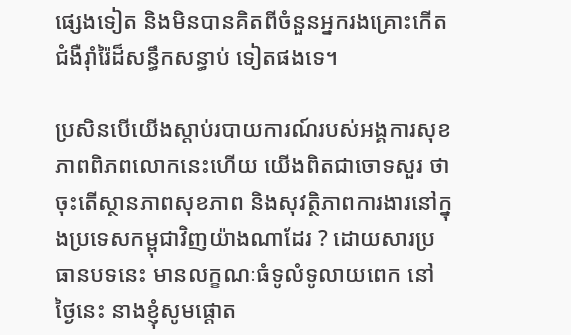ផ្សេងទៀត និងមិនបានគិតពីចំនួនអ្នករងគ្រោះកើតជំងឺរ៉ាំរ៉ៃដ៏សន្ធឹកសន្ធាប់ ទៀតផងទេ។

ប្រសិនបើយើងស្តាប់របាយការណ៍របស់អង្គការសុខភាពពិភពលោកនេះហើយ យើងពិតជាចោទសួរ ថា ចុះតើស្ថានភាពសុខភាព និងសុវត្ថិភាពការងារនៅក្នុងប្រទេសកម្ពុជាវិញយ៉ាងណាដែរ ? ដោយសារប្រធានបទនេះ មានលក្ខណៈធំទូលំទូលាយពេក នៅថ្ងៃនេះ នាងខ្ញុំសូមផ្តោត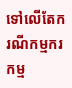ទៅលើតែករណីកម្មករកម្ម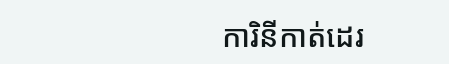ការិនីកាត់ដេរ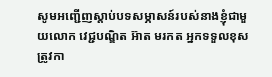សូមអញ្ជើញស្តាប់បទសម្ភាសន៍របស់នាងខ្ញុំជាមួយលោក វេជ្ជបណ្ឌិត អ៊ាត មរកត អ្នកទទួលខុសត្រូវកា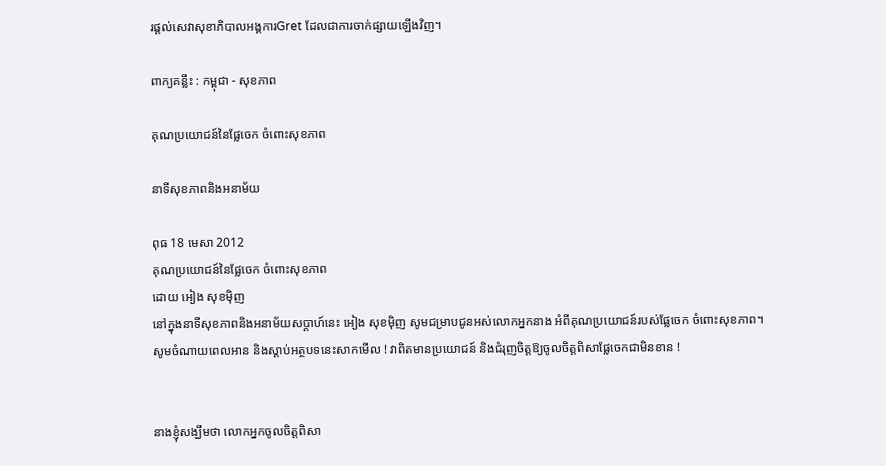រផ្តល់សេវាសុខាភិបាលអង្គការGret ដែលជាការចាក់ផ្សាយឡើងវិញ។

ពាក្យគន្លឹះ : កម្ពុជា - សុខភាព

គុណប្រយោជន៍នៃផ្លែចេក ចំពោះសុខភាព

នាទីសុខភាពនិងអនាម័យ

ពុធ 18 មេសា 2012
គុណប្រយោជន៍នៃផ្លែចេក ចំពោះសុខភាព
ដោយ អៀង សុខម៉ិញ
នៅក្នុងនាទីសុខភាពនិងអនាម័យសប្តាហ៍នេះ អៀង សុខម៉ិញ សូមជម្រាបជូនអស់លោកអ្នកនាង អំពីគុណប្រយោជន៍របស់ផ្លែចេក ចំពោះសុខភាព។
សូមចំណាយពេលអាន និងស្តាប់អត្ថបទនេះសាកមើល ! វាពិតមានប្រយោជន៍ និងជំរុញចិត្តឱ្យចូលចិត្តពិសាផ្លែចេកជាមិនខាន !


នាងខ្ញុំសង្ឃឹមថា លោកអ្នកចូលចិត្តពិសា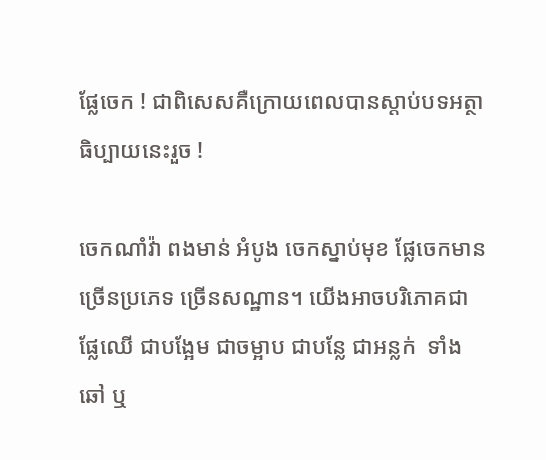ផ្លែចេក ! ជាពិសេសគឺក្រោយពេលបានស្តាប់បទអត្ថាធិប្បាយនេះរួច !

ចេកណាំវ៉ា ពងមាន់ អំបូង ចេកស្នាប់មុខ ផ្លែចេកមានច្រើនប្រភេទ ច្រើនសណ្ឋាន។ យើងអាចបរិភោគជាផ្លែឈើ ជាបង្អែម ជាចម្អាប ជាបន្លែ ជាអន្លក់  ទាំងឆៅ ឬ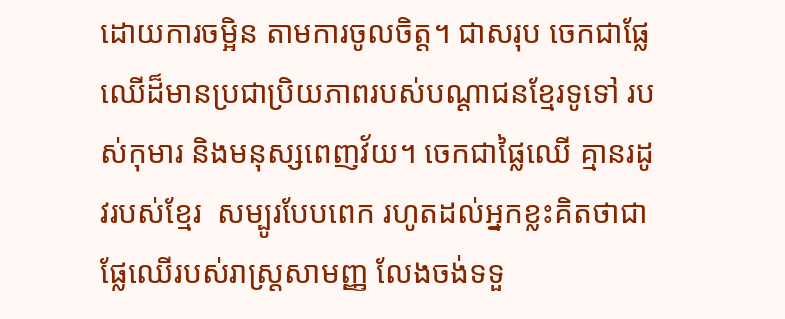ដោយការចម្អិន តាមការចូលចិត្ត។ ជាសរុប ចេកជាផ្លែឈើដ៏មានប្រជាប្រិយភាពរបស់បណ្តាជនខ្មែរទូទៅ របស់កុមារ និងមនុស្សពេញវ័យ។ ចេកជាផ្លៃឈើ គ្មានរដូវរបស់ខ្មែរ  សម្បូរបែបពេក រហូតដល់អ្នកខ្លះគិតថាជាផ្លែឈើរបស់រាស្ត្រសាមញ្ញ លែងចង់ទទួ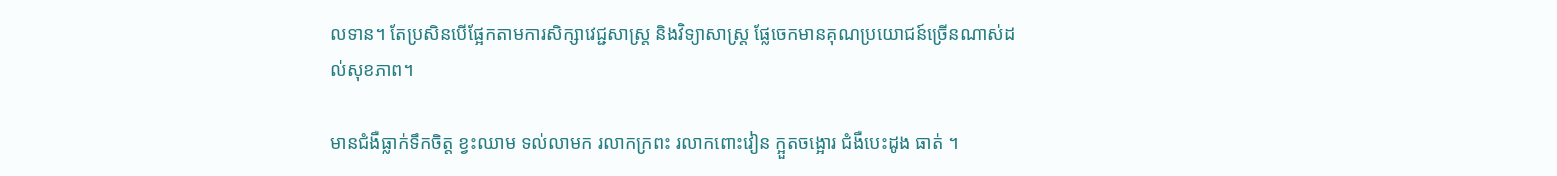លទាន។ តែប្រសិនបើផ្អែកតាមការសិក្សាវេជ្ជសាស្ត្រ និងវិទ្យាសាស្ត្រ ផ្លែចេកមានគុណប្រយោជន៍ច្រើនណាស់ដល់សុខភាព។

មានជំងឺធ្លាក់ទឹកចិត្ត ខ្វះឈាម ទល់លាមក រលាកក្រពះ រលាកពោះវៀន ក្អួតចង្អោរ ជំងឺបេះដូង ធាត់ ។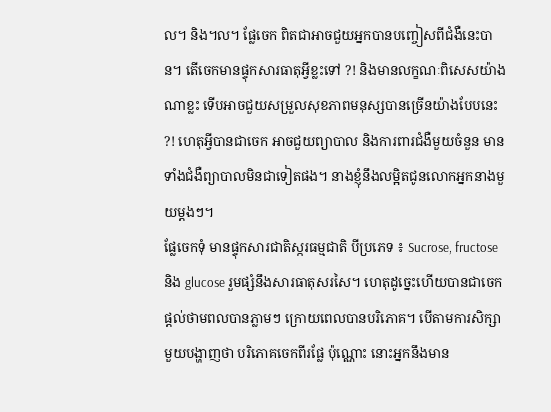ល។ និង។ល។ ផ្លែចេក ពិតជាអាចជួយអ្នកបានបញ្ចៀសពីជំងឺនេះបាន។ តើចេកមានផ្ទុកសារធាតុអ្វីខ្លះទៅ ?! និងមានលក្ខណៈពិសេសយ៉ាងណាខ្លះ ទើបអាចជួយសម្រួលសុខភាពមនុស្សបានច្រើនយ៉ាងបែបនេះ ?! ហេតុអ្វីបានជាចេក អាចជួយព្យាបាល និងការពារជំងឺមួយចំនួន មានទាំងជំងឺព្យាបាលមិនជាទៀតផង។ នាងខ្ញុំនឹងលម្អិតជូនលោកអ្នកនាងមួយម្តងៗ។
ផ្លែចេកទុំ មានផ្ទុកសារជាតិស្ករធម្មជាតិ បីប្រភេទ ៖ Sucrose, fructose និង glucose រួមផ្សំនឹងសារធាតុសរសៃ។ ហេតុដូច្នេះហើយបានជាចេកផ្តល់ថាមពលបានភ្លាមៗ ក្រោយពេលបានបរិភោគ។ បើតាមការសិក្សាមួយបង្ហាញថា បរិភោគចេកពីរផ្លែ ប៉ុណ្ណោះ នោះអ្នកនឹងមាន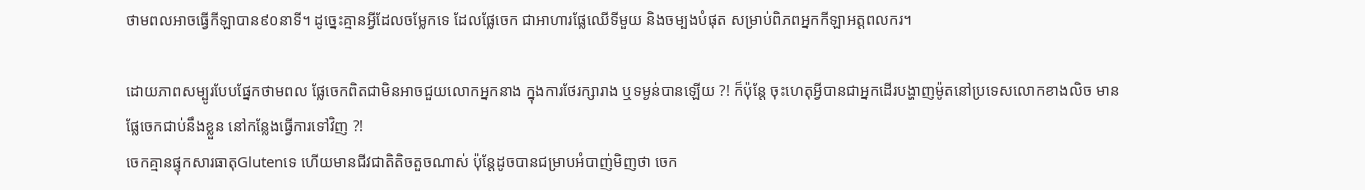ថាមពលអាចធ្វើកីឡាបាន៩០នាទី។ ដូច្នេះគ្មានអ្វីដែលចម្លែកទេ ដែលផ្លែចេក ជាអាហារផ្លែឈើទីមួយ និងចម្បងបំផុត សម្រាប់ពិភពអ្នកកីឡាអត្តពលករ។

ដោយភាពសម្បូរបែបផ្នែកថាមពល ផ្លែចេកពិតជាមិនអាចជួយលោកអ្នកនាង ក្នុងការថែរក្សារាង ឬទម្ងន់បានឡើយ ?! ក៏ប៉ុន្តែ ចុះហេតុអ្វីបានជាអ្នកដើរបង្ហាញម៉ូតនៅប្រទេសលោកខាងលិច មានផ្លែចេកជាប់នឹងខ្លួន នៅកន្លែងធ្វើការទៅវិញ ?!
ចេកគ្មានផ្ទុកសារធាតុGlutenទេ ហើយមានជីវជាតិតិចតួចណាស់ ប៉ុន្តែដូចបានជម្រាបអំបាញ់មិញថា ចេក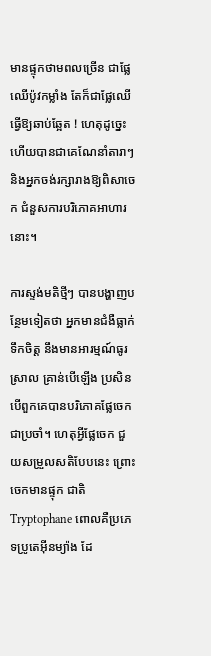មានផ្ទុកថាមពលច្រើន ជាផ្លែឈើប៉ូវកម្លាំង តែក៏ជាផ្លែឈើធ្វើឱ្យឆាប់ឆ្អែត ! ហេតុដូច្នេះហើយបានជាគេណែនាំតារាៗ និងអ្នកចង់រក្សារាងឱ្យពិសាចេក ជំនួសការបរិភោគអាហារនោះ។

ការស្ទង់មតិថ្មីៗ បានបង្ហាញបន្ថែមទៀតថា អ្នកមានជំងឺធ្លាក់ទឹកចិត្ត នឹងមានអារម្មណ៍ធូរស្រាល គ្រាន់បើឡើង ប្រសិនបើពួកគេបានបរិភោគផ្លែចេក ជាប្រចាំ។ ហេតុអ្វីផ្លែចេក ជួយសម្រួលសតិបែបនេះ ព្រោះចេកមានផ្ទុក ជាតិ Tryptophane ពោលគឺប្រភេទប្រូតេអ៊ីនម្យ៉ាង ដែ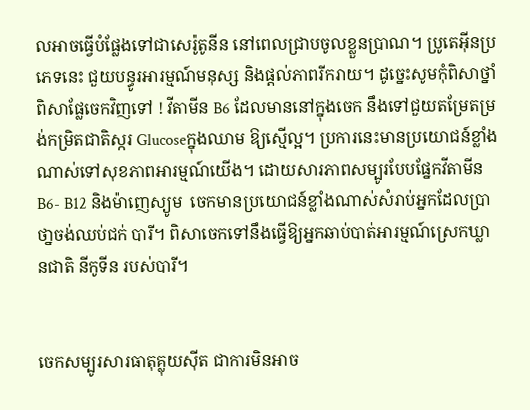លអាចធ្វើបំផ្លែងទៅជាសេរ៉ូតូនីន នៅពេលជ្រាបចូលខ្លួនប្រាណ។ ប្រូតេអ៊ីនប្រភេទនេះ ជួយបន្ធូរអារម្មណ៍មនុស្ស និងផ្តល់ភាពរីករាយ។ ដូច្នេះសូមកុំពិសាថ្នាំ ពិសាផ្លែចេកវិញទៅ ! វីតាមីន B6 ដែលមាននៅក្នុងចេក នឹងទៅជួយតម្រែតម្រង់កម្រិតជាតិស្ករ Glucoseក្នុងឈាម ឱ្យស្មើល្អ។ ប្រការនេះមានប្រយោជន៍ខ្លាំងណាស់ទៅសុខភាពអារម្មណ៍យើង។ ដោយសារភាពសម្បូរបែបផ្នែកវីតាមីន B6- B12 និងម៉ាញេស្យូម  ចេកមានប្រយោជន៍ខ្លាំងណាស់សំរាប់អ្នកដែលប្រាថា្នចង់ឈប់ជក់ បារី។ ពិសាចេកទៅនឹងធ្វើឱ្យអ្នកឆាប់បាត់អារម្មណ៍ស្រេកឃ្លានជាតិ នីកូទីន របស់បារី។


ចេកសម្បូរសារធាតុគ្លុយស៊ីត ជាការមិនអាច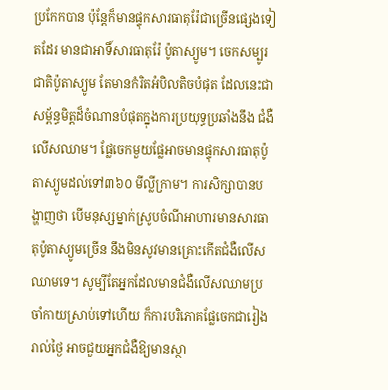ប្រកែកបាន ប៉ុន្តែក៏មានផ្ទុកសារធាតុរ៉ែជាច្រើនផ្សេងទៀតដែរ មានជាអាទិ៍សារធាតុរ៉ែ ប៉ូតាស្យូម។ ចេកសម្បូរជាតិប៉ូតាស្យូម តែមានកំរិតអំបិលតិចបំផុត ដែលនេះជាសម្ព័ន្ធមិត្តដ៏ចំណានបំផុតក្នុងការប្រយុទ្ធប្រឆាំងនឹង ជំងឺលើសឈាម។ ផ្លែចេកមួយផ្លែអាចមានផ្ទុកសារធាតុប៉ូតាស្យូមដល់ទៅ៣៦០ មីល្លីក្រាម។ ការសិក្សាបានបង្ហាញថា បើមនុស្សម្នាក់ស្រូបចំណីអាហារមានសារធាតុប៉ូតាស្យូមច្រើន នឹងមិនសូវមានគ្រោះកើតជំងឺលើសឈាមទេ។ សូម្បីតែអ្នកដែលមានជំងឺលើសឈាមប្រចាំកាយស្រាប់ទៅហើយ ក៏ការបរិភោគផ្លែចេកជារៀងរាល់ថ្ងៃ អាចជួយអ្នកជំងឺឱ្យមានស្ថា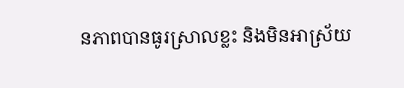នភាពបានធូរស្រាលខ្លះ និងមិនអាស្រ័យ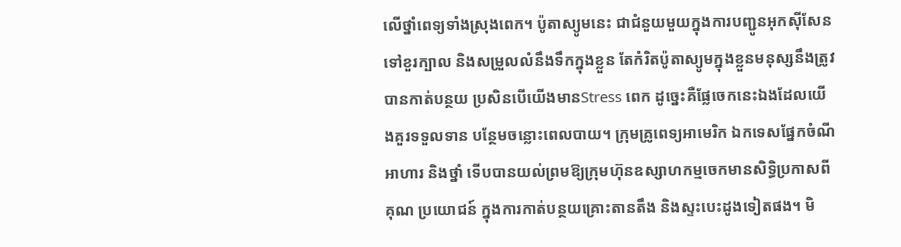លើថ្នាំពេទ្យទាំងស្រុងពេក។ ប៉ូតាស្យូមនេះ ជាជំនួយមួយក្នុងការបញ្ជូនអុកស៊ីសែនទៅខួរក្បាល និងសម្រួលលំនឹងទឹកក្នុងខ្លួន តែកំរិតប៉ូតាស្យូមក្នុងខ្លួនមនុស្សនឹងត្រូវបានកាត់បន្ថយ ប្រសិនបើយើងមានStress ពេក ដូច្នេះគឺផ្លែចេកនេះឯងដែលយើងគួរទទួលទាន បន្ថែមចន្លោះពេលបាយ។ ក្រុមគ្រូពេទ្យអាមេរិក ឯកទេសផ្នែកចំណីអាហារ និងថ្នាំ ទើបបានយល់ព្រមឱ្យក្រុមហ៊ុនឧស្សាហកម្មចេកមានសិទ្ធិប្រកាសពីគុណ ប្រយោជន៍ ក្នុងការកាត់បន្ថយគ្រោះតានតឹង និងស្ទះបេះដូងទៀតផង។ មិ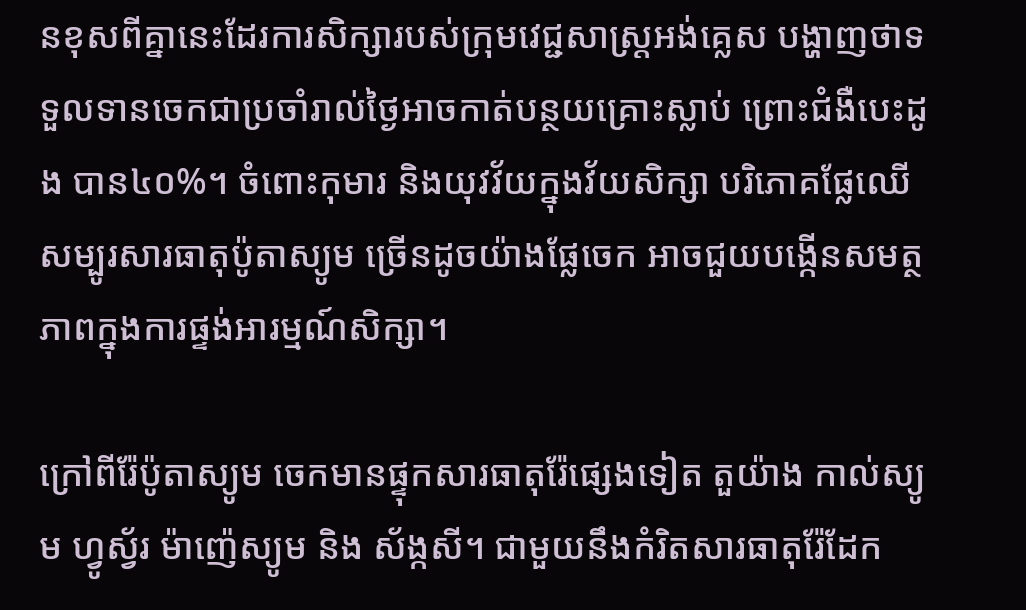នខុសពីគ្នានេះដែរការសិក្សារបស់ក្រុមវេជ្ជសាស្ត្រអង់គ្លេស បង្ហាញថាទទួលទានចេកជាប្រចាំរាល់ថ្ងៃអាចកាត់បន្ថយគ្រោះស្លាប់ ព្រោះជំងឺបេះដូង បាន៤០%។ ចំពោះកុមារ និងយុវវ័យក្នុងវ័យសិក្សា បរិភោគផ្លែឈើសម្បូរសារធាតុប៉ូតាស្យូម ច្រើនដូចយ៉ាងផ្លែចេក អាចជួយបង្កើនសមត្ថភាពក្នុងការផ្ទង់អារម្មណ៍សិក្សា។

ក្រៅពីរ៉ែប៉ូតាស្យូម ចេកមានផ្ទុកសារធាតុរ៉ែផ្សេងទៀត តួយ៉ាង កាល់ស្យូម ហ្វូស្វ័រ ម៉ាញ៉េស្យូម និង ស័ង្កសី។ ជាមួយនឹងកំរិតសារធាតុរ៉ែដែក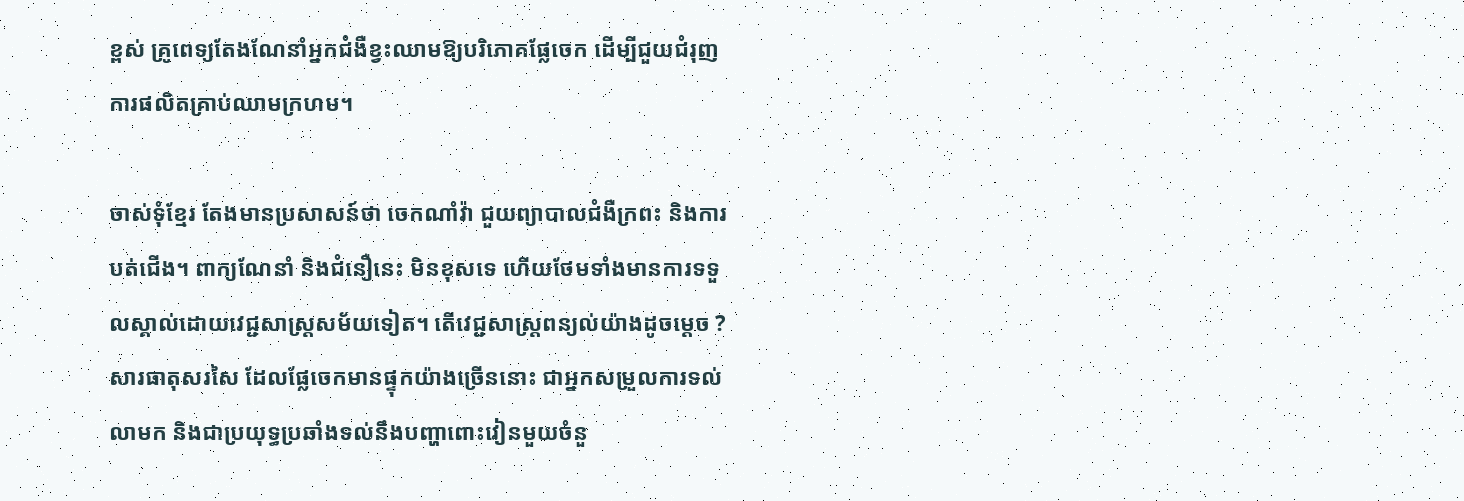ខ្ពស់ គ្រូពេទ្យតែងណែនាំអ្នកជំងឺខ្វះឈាមឱ្យបរិភោគផ្លែចេក ដើម្បីជួយជំរុញការផលិតគ្រាប់ឈាមក្រហម។

ចាស់ទុំខ្មែរ តែងមានប្រសាសន៍ថា ចេកណាំវ៉ា ជួយព្យាបាលជំងឺក្រពះ និងការបត់ជើង។ ពាក្យណែនាំ និងជំនឿនេះ មិនខុសទេ ហើយថែមទាំងមានការទទួលស្គាល់ដោយវេជ្ជសាស្ត្រសម័យទៀត។ តើវេជ្ជសាស្ត្រពន្យល់យ៉ាងដូចម្តេច ? សារធាតុសរសៃ ដែលផ្លែចេកមានផ្ទុកយ៉ាងច្រើននោះ ជាអ្នកសម្រួលការទល់លាមក និងជាប្រយុទ្ធប្រឆាំងទល់នឹងបញ្ហាពោះវៀនមួយចំនួ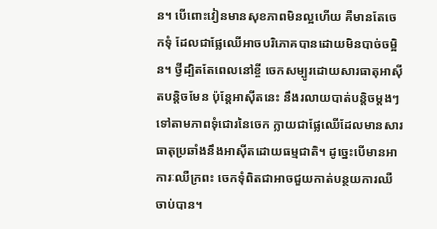ន។ បើពោះវៀនមានសុខភាពមិនល្អហើយ គឺមានតែចេកទុំ ដែលជាផ្លែឈើអាចបរិភោគបានដោយមិនបាច់ចម្អិន។ ថ្វីដ្បិតតែពេលនៅខ្ចី ចេកសម្បូរដោយសារធាតុអាស៊ីតបន្តិចមែន ប៉ុន្តែអាស៊ីតនេះ នឹងរលាយបាត់បន្តិចម្តងៗ ទៅតាមភាពទុំជោរនៃចេក ក្លាយជាផ្លែឈើដែលមានសារធាតុប្រឆាំងនឹងអាស៊ីតដោយធម្មជាតិ។ ដូច្នេះបើមានអាការៈឈឺក្រពះ ចេកទុំពិតជាអាចជួយកាត់បន្ថយការឈឺចាប់បាន។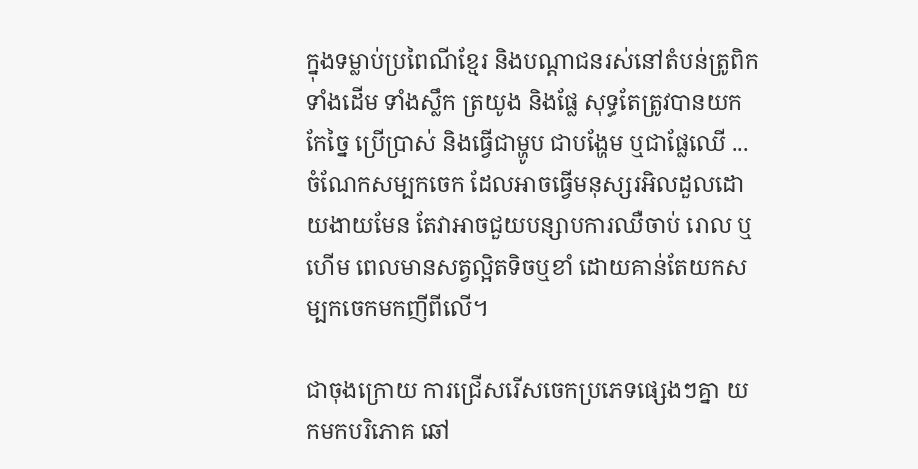ក្នុងទម្លាប់ប្រពៃណីខ្មែរ និងបណ្តាជនរស់នៅតំបន់ត្រូពិក ទាំងដើម ទាំងស្លឹក ត្រយូង និងផ្លែ សុទ្ធតែត្រូវបានយកកែច្នៃ ប្រើប្រាស់ និងធ្វើជាម្ហូប ជាបង្ហែម ឬជាផ្លែឈើ ... ចំណែកសម្បកចេក ដែលអាចធ្វើមនុស្សរអិលដួលដោយងាយមែន តែវាអាចជួយបន្សាបការឈឺចាប់ រោល ឬហើម ពេលមានសត្វល្អិតទិចឬខាំ ដោយគាន់តែយកសម្បកចេកមកញីពីលើ។

ជាចុងក្រោយ ការជ្រើសរើសចេកប្រភេទផ្សេងៗគ្នា យកមកបរិភោគ ឆៅ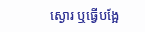ស្ងោរ ឬធ្វើបង្អែ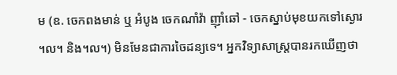ម (ឧ. ចេកពងមាន់ ឬ អំបូង ចេកណាំវ៉ា ញ៉ាំឆៅ - ចេកស្នាប់មុខយកទៅស្ងោរ ។ល។ និង។ល។) មិនមែនជាការចៃដន្យទេ។ អ្នកវិទ្យាសាស្ត្របានរកឃើញថា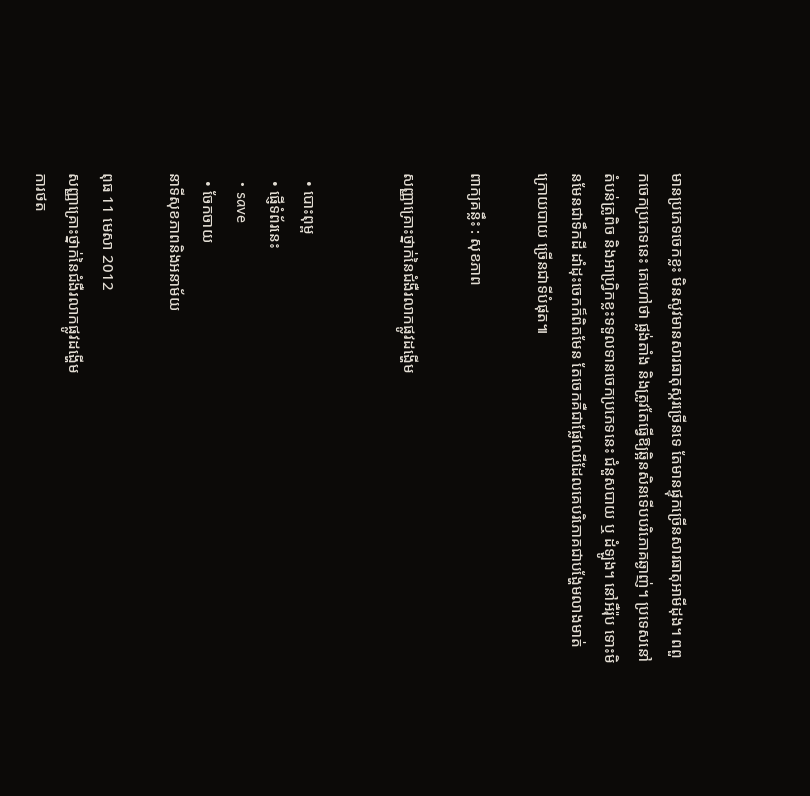មានប្រភេទចេកខ្លះ មិនសូវមានសារធាតុស្ករច្រើនទេ តែមានផ្ទុកច្រើនសារធាតុអាមីដុង។ ពពួកចេកប្រភេទនេះ គេហៅថា ផ្លង់តាំង និងត្រូវតែធ្វើឱ្យឆ្អិនសិនទើបបរិភោគឆ្ងាញ់។ ប្រទេសនៅតំបន់ត្រូពិច និងអាហ្វ្រិកខ្លះទទួលទានចេកប្រភេទនេះ ជំនួសបាយ ឬ ដំឡូង។ នៅអឺរ៉ុប ទោះមិនមែនជាទឹកដី ដាំដុះចេកក៏ពិតមែន តែចេកគឺជាផ្លែឈើដែលគេបរិភោគជាបង្ហែមលាងមាត់ក្រោយបាយ ច្រើនជាទីបំផុត៕

ពាក្យគន្លឹះ : សុខភាព

សញ្ញាគ្រោះថ្នាក់នៃជំងឺរលាកផ្លូវដង្ហើម


  • បោះពុម្ព
  • ផ្ញើទំព័រនេះ
  • save
  • ចែកចាយ
នាទីសុខភាពនិងអនាម័យ

ពុធ 11 មេសា 2012
សញ្ញាគ្រោះថ្នាក់នៃជំងឺរលាកផ្លូវដង្ហើម
ការថត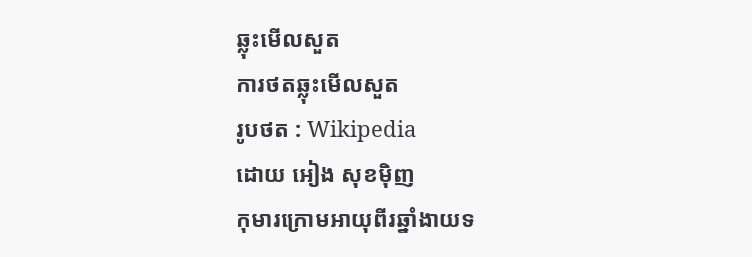ឆ្លុះមើលសួត
ការថតឆ្លុះមើលសួត
រូបថត : Wikipedia
ដោយ អៀង សុខម៉ិញ
កុមារក្រោមអាយុពីរឆ្នាំងាយទ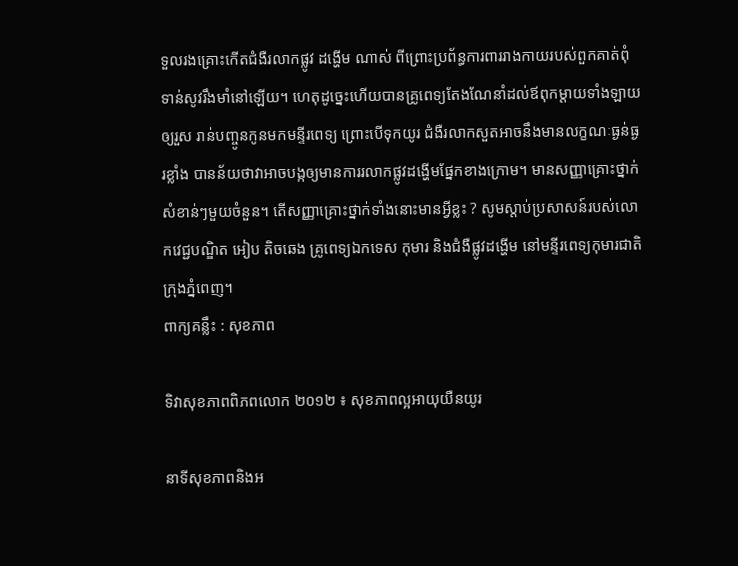ទួលរងគ្រោះកើតជំងឺរលាកផ្លូវ ដង្ហើម ណាស់ ពីព្រោះប្រព័ន្ធការពាររាងកាយរបស់ពួកគាត់ពុំទាន់សូវរឹងមាំនៅឡើយ។ ហេតុដូច្នេះហើយបានគ្រូពេទ្យតែងណែនាំដល់ឪពុកម្តាយទាំងឡាយឲ្យរួស រាន់បញ្ចូនកូនមកមន្ទីរពេទ្យ ព្រោះបើទុកយូរ ជំងឺរលាកសួតអាចនឹងមានលក្ខណៈធ្ងន់ធ្ងរខ្លាំង បានន័យថាវាអាចបង្កឲ្យមានការរលាកផ្លូវដង្ហើមផ្នែកខាងក្រោម។ មានសញ្ញាគ្រោះថ្នាក់សំខាន់ៗមួយចំនួន។ តើសញ្ញាគ្រោះថ្នាក់ទាំងនោះមានអ្វីខ្លះ ? សូមស្តាប់ប្រសាសន៍របស់លោកវេជ្ជបណ្ឌិត អៀប តិចឆេង គ្រូពេទ្យឯកទេស កុមារ និងជំងឺផ្លូវដង្ហើម នៅមន្ទីរពេទ្យកុមារជាតិ ក្រុងភ្នំពេញ។
ពាក្យគន្លឹះ : សុខភាព

ទិវាសុខភាពពិភពលោក ២០១២ ៖ សុខភាពល្អអាយុយឺនយូរ

នាទីសុខភាពនិងអ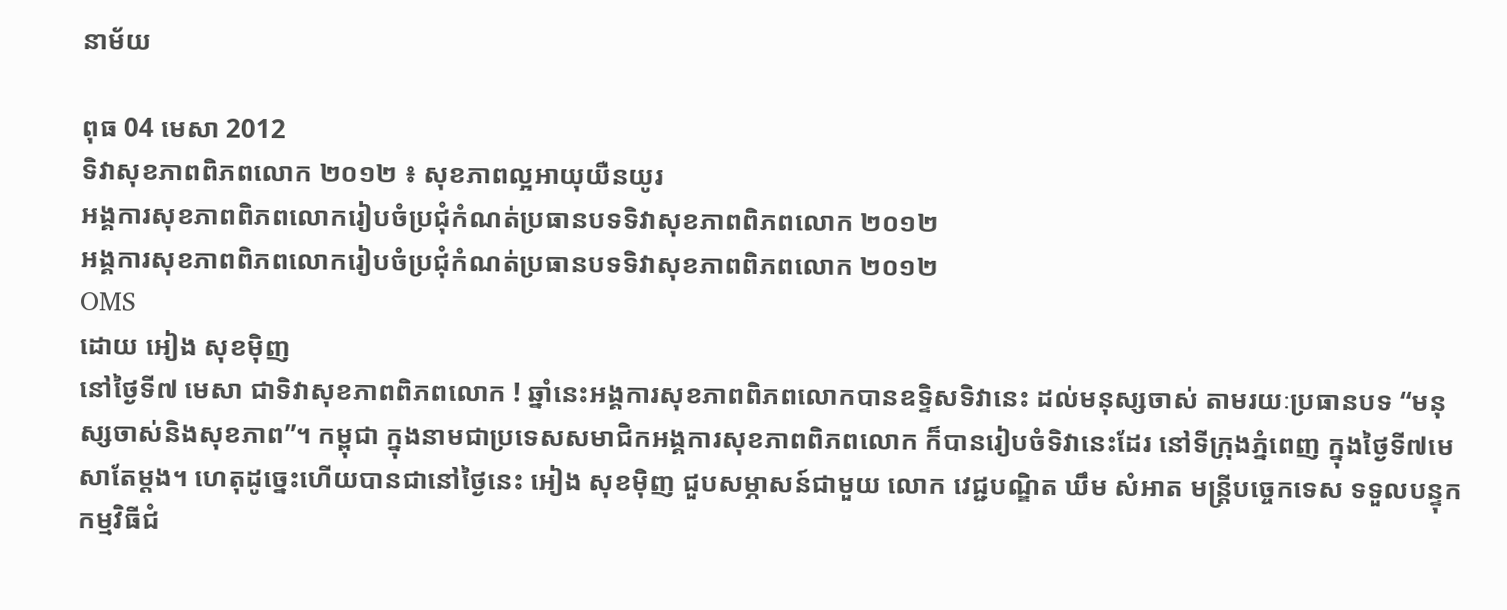នាម័យ

ពុធ 04 មេសា 2012
ទិវាសុខភាពពិភពលោក ២០១២ ៖ សុខភាពល្អអាយុយឺនយូរ
អង្គការសុខភាពពិភពលោករៀបចំប្រជុំកំណត់ប្រធានបទទិវាសុខភាពពិភពលោក ២០១២
អង្គការសុខភាពពិភពលោករៀបចំប្រជុំកំណត់ប្រធានបទទិវាសុខភាពពិភពលោក ២០១២
OMS
ដោយ អៀង សុខម៉ិញ
នៅថ្ងៃទី៧ មេសា ជាទិវាសុខភាពពិភពលោក ! ឆ្នាំនេះអង្គការសុខភាពពិភពលោកបានឧទ្ទិសទិវានេះ ដល់មនុស្សចាស់ តាមរយៈប្រធានបទ “មនុស្សចាស់និងសុខភាព”។ កម្ពុជា ក្នុងនាមជាប្រទេសសមាជិកអង្គការសុខភាពពិភពលោក ក៏បានរៀបចំទិវានេះដែរ នៅទីក្រុងភ្នំពេញ ក្នុងថ្ងៃទី៧មេសាតែម្តង។ ហេតុដូច្នេះហើយបានជានៅថ្ងៃនេះ អៀង សុខម៉ិញ ជួបសម្ភាសន៍ជាមួយ លោក វេជ្ជបណ្ឌិត ឃឹម សំអាត មន្ត្រីបច្ចេកទេស ទទួលបន្ទុកកម្មវិធីជំ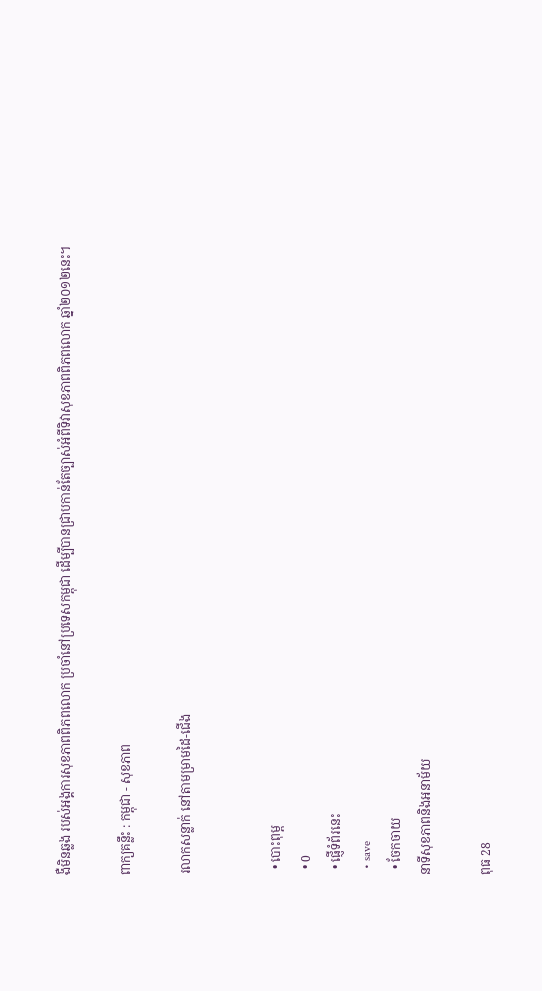ងឺមិនឆ្លង របស់អង្គការសុខភាពពិភពលោក ប្រចាំនៅប្រទេសកម្ពុជា ដើម្បីបានជ្រាបកាន់តែច្បាស់អំពីទិវាសុខភាពពិភពលោក ឆ្នាំ២០១២នេះ។

ពាក្យគន្លឹះ : កម្ពុជា - សុខភាព

រលាកសន្លាក់ នៅតាមម្រាមដៃ-ជើង


  • បោះពុម្ព
  • 0
  • ផ្ញើទំព័រនេះ
  • save
  • ចែកចាយ
នាទីសុខភាពនិងអនាម័យ

ពុធ 28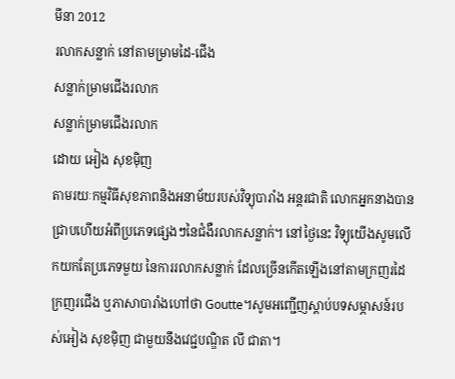មីនា 2012
រលាកសន្លាក់ នៅតាមម្រាមដៃ-ជើង
សន្លាក់ម្រាមជើងរលាក
សន្លាក់ម្រាមជើងរលាក
ដោយ អៀង សុខម៉ិញ
តាមរយៈកម្មវិធីសុខភាពនិងអនាម័យរបស់វិទ្យុបារាំង អន្តរជាតិ លោកអ្នកនាងបានជ្រាបហើយអំពីប្រភេទផ្សេងៗនៃជំងឺរលាកសន្លាក់។ នៅថ្ងៃនេះ វិទ្យុយើងសូមលើកយកតែប្រភេទមួយ នៃការរលាកសន្លាក់ ដែលច្រើនកើតឡើងនៅតាមក្រញរដៃ ក្រញរជើង ឬភាសាបារាំងហៅថា Goutte។សូមអញ្ជើញស្តាប់បទសម្ភាសន៍របស់អៀង សុខម៉ិញ ជាមួយនឹងវេជ្ជបណ្ឌិត លី ជាតា។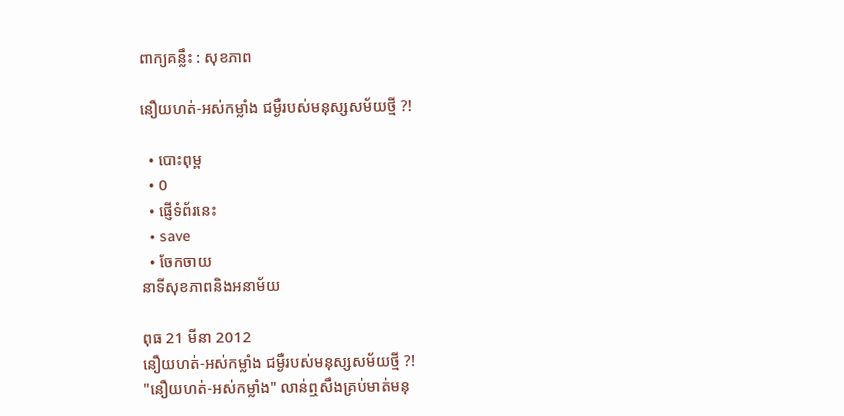ពាក្យគន្លឹះ : សុខភាព

នឿយហត់-អស់កម្លាំង ជម្ងឺរបស់មនុស្សសម័យថ្មី ?!

  • បោះពុម្ព
  • 0
  • ផ្ញើទំព័រនេះ
  • save
  • ចែកចាយ
នាទីសុខភាពនិងអនាម័យ

ពុធ 21 មីនា 2012
នឿយហត់-អស់កម្លាំង ជម្ងឺរបស់មនុស្សសម័យថ្មី ?!
"នឿយហត់-អស់កម្លាំង" លាន់ឮសឹងគ្រប់មាត់មនុ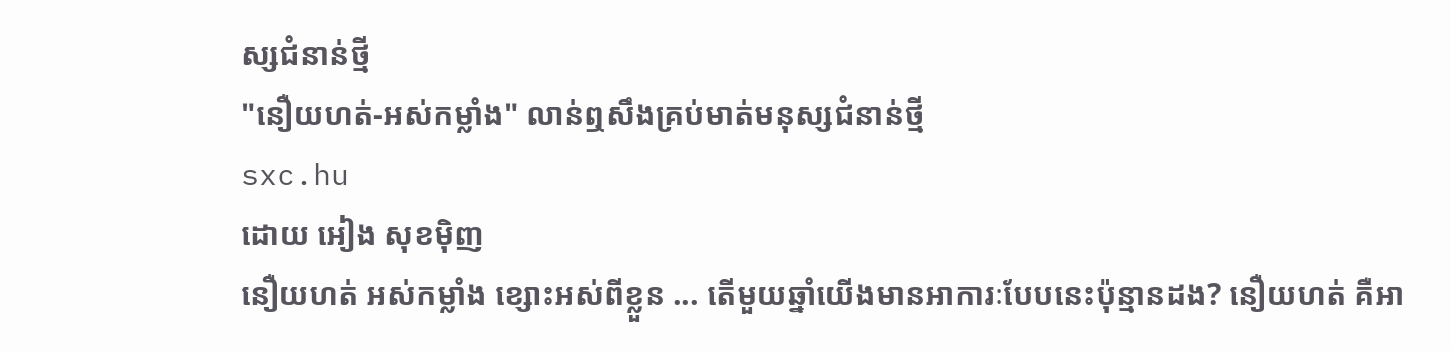ស្សជំនាន់ថ្មី
"នឿយហត់-អស់កម្លាំង" លាន់ឮសឹងគ្រប់មាត់មនុស្សជំនាន់ថ្មី
sxc.hu
ដោយ អៀង សុខម៉ិញ
នឿយហត់ អស់កម្លាំង ខ្សោះអស់ពីខ្លួន ... តើមួយឆ្នាំយើងមានអាការៈបែបនេះប៉ុន្មានដង? នឿយហត់ គឺអា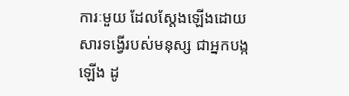ការៈមួយ ដែលស្តែងឡើងដោយសារទង្វើរបស់មនុស្ស ជាអ្នកបង្កឡើង ដូ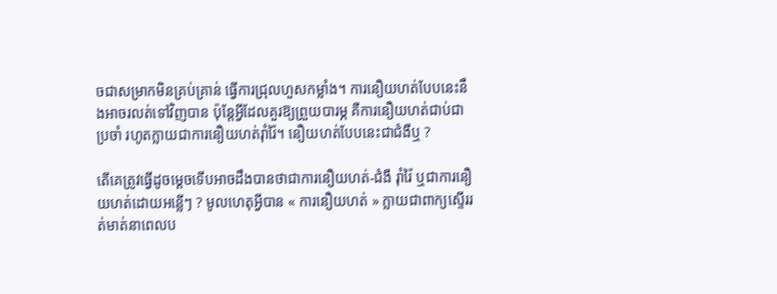ចជាសម្រាកមិនគ្រប់គ្រាន់ ធ្វើការជ្រុលហួសកម្លាំង។ ការនឿយហត់បែបនេះនឹងអាចរលត់ទៅវិញបាន ប៉ុន្តែអ្វីដែលគួរឱ្យព្រួយបារម្ភ គឺការនឿយហត់ជាប់ជាប្រចាំ រហូតក្លាយជាការនឿយហត់រ៉ាំរ៉ៃ។ នឿយហត់បែបនេះជាជំងឺឬ ?

តើគេត្រូវធ្វើដូចម្តេចទើបអាចដឹងបានថាជាការនឿយហត់-ជំងឺ រ៉ាំរ៉ៃ ឬជាការនឿយហត់ដោយអន្លើៗ ? មូលហេតុអ្វីបាន « ការនឿយហត់ » ក្លាយជាពាក្យស្ទើររត់មាត់នាពេលប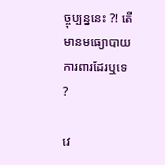ច្ចុប្បន្ននេះ ?! តើមានមធ្យោបាយការពារដែរឬទេ ?

វេ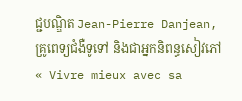ជ្ជបណ្ឌិត Jean-Pierre Danjean, គ្រូពេទ្យជំងឺទូទៅ និងជាអ្នកនិពន្ធសៀវភៅ « Vivre mieux avec sa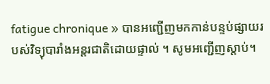fatigue chronique » បានអញ្ជើញមកកាន់បន្ទប់ផ្សាយរបស់វិទ្យុបារាំងអន្តរជាតិដោយផ្ទាល់ ។ សូមអញ្ជើញស្តាប់។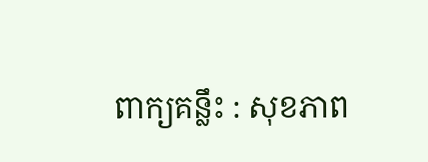ពាក្យគន្លឹះ : សុខភាព